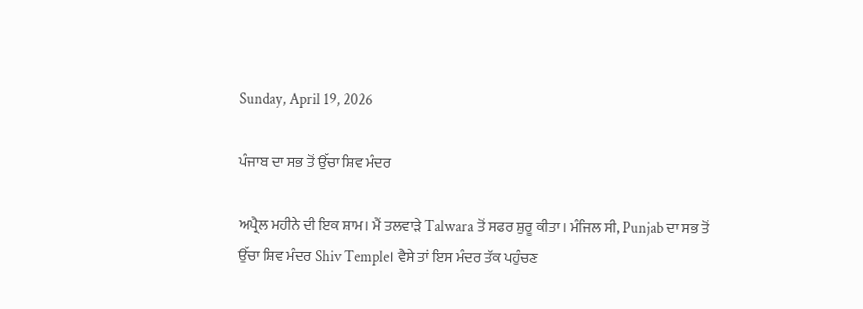Sunday, April 19, 2026

ਪੰਜਾਬ ਦਾ ਸਭ ਤੋਂ ਉੱਚਾ ਸ਼ਿਵ ਮੰਦਰ

ਅਪ੍ਰੈਲ ਮਹੀਨੇ ਦੀ ਇਕ ਸ਼ਾਮ। ਮੈਂ ਤਲਵਾੜੇ Talwara ਤੋਂ ਸਫਰ ਸ਼ੁਰੂ ਕੀਤਾ। ਮੰਜਿਲ ਸੀ, Punjab ਦਾ ਸਭ ਤੋਂ ਉੱਚਾ ਸ਼ਿਵ ਮੰਦਰ Shiv Temple। ਵੈਸੇ ਤਾਂ ਇਸ ਮੰਦਰ ਤੱਕ ਪਹੁੰਚਣ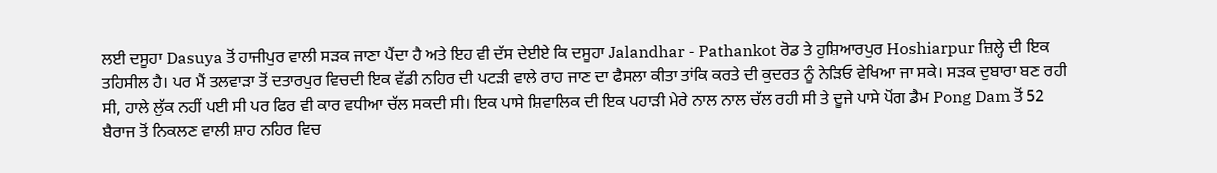ਲਈ ਦਸੂਹਾ Dasuya ਤੋਂ ਹਾਜੀਪੁਰ ਵਾਲੀ ਸੜਕ ਜਾਣਾ ਪੈਂਦਾ ਹੈ ਅਤੇ ਇਹ ਵੀ ਦੱਸ ਦੇਈਏ ਕਿ ਦਸੂਹਾ Jalandhar - Pathankot ਰੋਡ ਤੇ ਹੁਸ਼ਿਆਰਪੁਰ Hoshiarpur ਜ਼ਿਲ੍ਹੇ ਦੀ ਇਕ ਤਹਿਸੀਲ ਹੈ। ਪਰ ਮੈਂ ਤਲਵਾੜਾ ਤੋਂ ਦਤਾਰਪੁਰ ਵਿਚਦੀ ਇਕ ਵੱਡੀ ਨਹਿਰ ਦੀ ਪਟੜੀ ਵਾਲੇ ਰਾਹ ਜਾਣ ਦਾ ਫੈਸਲਾ ਕੀਤਾ ਤਾਂਕਿ ਕਰਤੇ ਦੀ ਕੁਦਰਤ ਨੂੰ ਨੇੜਿਓ ਵੇਖਿਆ ਜਾ ਸਕੇ। ਸੜਕ ਦੁਬਾਰਾ ਬਣ ਰਹੀ ਸੀ, ਹਾਲੇ ਲੁੱਕ ਨਹੀਂ ਪਈ ਸੀ ਪਰ ਫਿਰ ਵੀ ਕਾਰ ਵਧੀਆ ਚੱਲ ਸਕਦੀ ਸੀ। ਇਕ ਪਾਸੇ ਸ਼ਿਵਾਲਿਕ ਦੀ ਇਕ ਪਹਾੜੀ ਮੇਰੇ ਨਾਲ ਨਾਲ ਚੱਲ ਰਹੀ ਸੀ ਤੇ ਦੂਜੇ ਪਾਸੇ ਪੋਂਗ ਡੈਮ Pong Dam ਤੋਂ 52 ਬੈਰਾਜ ਤੋਂ ਨਿਕਲਣ ਵਾਲੀ ਸ਼ਾਹ ਨਹਿਰ ਵਿਚ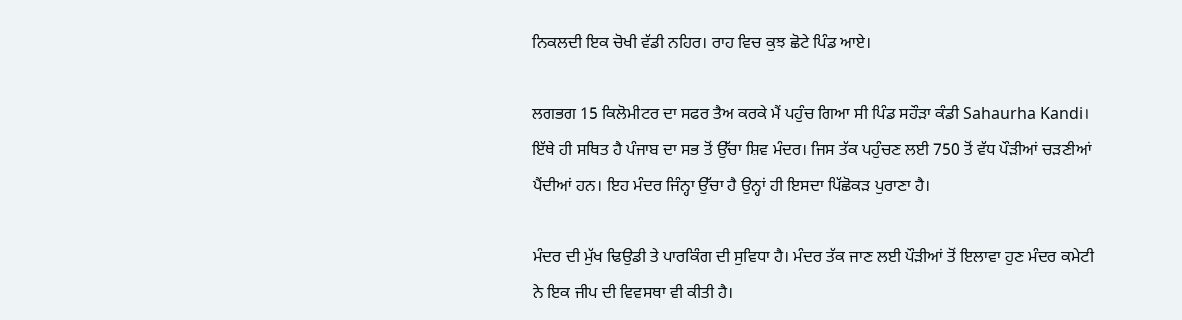ਨਿਕਲਦੀ ਇਕ ਚੋਖੀ ਵੱਡੀ ਨਹਿਰ। ਰਾਹ ਵਿਚ ਕੁਝ ਛੋਟੇ ਪਿੰਡ ਆਏ।

ਲਗਭਗ 15 ਕਿਲੋਮੀਟਰ ਦਾ ਸਫਰ ਤੈਅ ਕਰਕੇ ਮੈਂ ਪਹੁੰਚ ਗਿਆ ਸੀ ਪਿੰਡ ਸਹੌੜਾ ਕੰਡੀ Sahaurha Kandi। ਇੱਥੇ ਹੀ ਸਥਿਤ ਹੈ ਪੰਜਾਬ ਦਾ ਸਭ ਤੋਂ ਉੱਚਾ ਸ਼ਿਵ ਮੰਦਰ। ਜਿਸ ਤੱਕ ਪਹੁੰਚਣ ਲਈ 750 ਤੋਂ ਵੱਧ ਪੌੜੀਆਂ ਚੜਣੀਆਂ ਪੈਂਦੀਆਂ ਹਨ। ਇਹ ਮੰਦਰ ਜਿੰਨ੍ਹਾ ਉੱਚਾ ਹੈ ਉਨ੍ਹਾਂ ਹੀ ਇਸਦਾ ਪਿੱਛੋਕੜ ਪੁਰਾਣਾ ਹੈ।

ਮੰਦਰ ਦੀ ਮੁੱਖ ਢਿਉਡੀ ਤੇ ਪਾਰਕਿੰਗ ਦੀ ਸੁਵਿਧਾ ਹੈ। ਮੰਦਰ ਤੱਕ ਜਾਣ ਲਈ ਪੌੜੀਆਂ ਤੋਂ ਇਲਾਵਾ ਹੁਣ ਮੰਦਰ ਕਮੇਟੀ ਨੇ ਇਕ ਜੀਪ ਦੀ ਵਿਵਸਥਾ ਵੀ ਕੀਤੀ ਹੈ।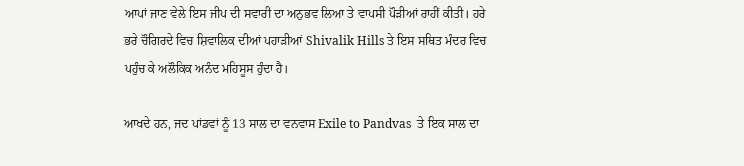ਆਪਾਂ ਜਾਣ ਵੇਲੇ ਇਸ ਜੀਪ ਦੀ ਸਵਾਰੀ ਦਾ ਅਨੁਭਵ ਲਿਆ ਤੇ ਵਾਪਸੀ ਪੌੜੀਆਂ ਰਾਹੀਂ ਕੀਤੀ। ਹਰੇ ਭਰੇ ਚੌਗਿਰਦੇ ਵਿਚ ਸ਼ਿਵਾਲਿਕ ਦੀਆਂ ਪਹਾੜੀਆਂ Shivalik Hills ਤੇ ਇਸ ਸਥਿਤ ਮੰਦਰ ਵਿਚ ਪਹੁੰਚ ਕੇ ਅਲੌਕਿਕ ਅਨੰਦ ਮਹਿਸੂਸ ਹੁੰਦਾ ਹੈ।

ਆਖਦੇ ਹਨ, ਜਦ ਪਾਂਡਵਾਂ ਨੂੰ 13 ਸਾਲ ਦਾ ਵਨਵਾਸ Exile to Pandvas  ਤੇ ਇਕ ਸਾਲ ਦਾ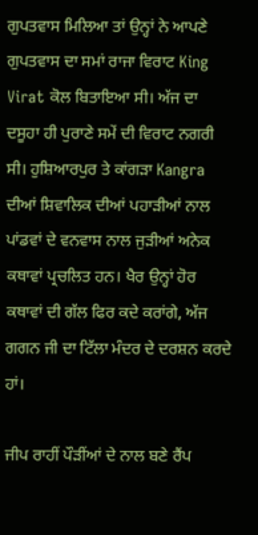ਗੁਪਤਵਾਸ ਮਿਲਿਆ ਤਾਂ ਉਨ੍ਹਾਂ ਨੇ ਆਪਣੇ ਗੁਪਤਵਾਸ ਦਾ ਸਮਾਂ ਰਾਜਾ ਵਿਰਾਟ King Virat ਕੋਲ ਬਿਤਾਇਆ ਸੀ। ਅੱਜ ਦਾ ਦਸੂਹਾ ਹੀ ਪੁਰਾਣੇ ਸਮੇਂ ਦੀ ਵਿਰਾਟ ਨਗਰੀ ਸੀ। ਹੁਸ਼ਿਆਰਪੁਰ ਤੇ ਕਾਂਗੜਾ Kangra ਦੀਆਂ ਸ਼ਿਵਾਲਿਕ ਦੀਆਂ ਪਹਾੜੀਆਂ ਨਾਲ ਪਾਂਡਵਾਂ ਦੇ ਵਨਵਾਸ ਨਾਲ ਜੁੜੀਆਂ ਅਨੇਕ ਕਥਾਵਾਂ ਪ੍ਰਚਲਿਤ ਹਨ। ਖੈਰ ਉਨ੍ਹਾਂ ਹੋਰ ਕਥਾਵਾਂ ਦੀ ਗੱਲ ਫਿਰ ਕਦੇ ਕਰਾਂਗੇ, ਅੱਜ ਗਗਨ ਜੀ ਦਾ ਟਿੱਲਾ ਮੰਦਰ ਦੇ ਦਰਸ਼ਨ ਕਰਦੇ ਹਾਂ।

ਜੀਪ ਰਾਹੀਂ ਪੌੜੀਂਆਂ ਦੇ ਨਾਲ ਬਣੇ ਰੈਂਪ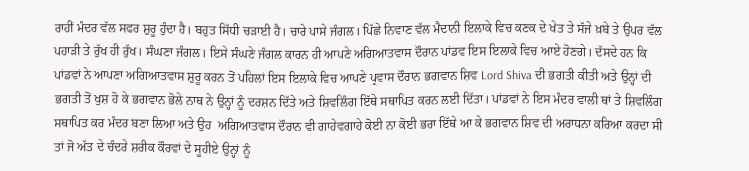ਰਾਹੀਂ ਮੰਦਰ ਵੱਲ ਸਫਰ ਸ਼ੁਰੂ ਹੁੰਦਾ ਹੈ। ਬਹੁਤ ਸਿੱਧੀ ਚੜਾਈ ਹੈ। ਚਾਰੇ ਪਾਸੇ ਜੰਗਲ। ਪਿੱਛੇ ਨਿਵਾਣ ਵੱਲ ਮੈਦਾਨੀ ਇਲਾਕੇ ਵਿਚ ਕਣਕ ਦੇ ਖੇਤ ਤੇ ਸੱਜੇ ਖ਼ਬੇ ਤੇ ਉਪਰ ਵੱਲ ਪਹਾੜੀ ਤੇ ਰੁੱਖ ਹੀ ਰੁੱਖ। ਸੰਘਣਾ ਜੰਗਲ। ਇਸੇ ਸੰਘਣੇ ਜੰਗਲ ਕਾਰਨ ਹੀ ਆਪਣੇ ਅਗਿਆਤਵਾਸ ਦੌਰਾਨ ਪਾਂਡਵ ਇਸ ਇਲਾਕੇ ਵਿਚ ਆਏ ਹੋਣਗੇ। ਦੱਸਦੇ ਹਨ ਕਿ ਪਾਂਡਵਾਂ ਨੇ ਆਪਣਾ ਅਗਿਆਤਵਾਸ ਸ਼ੁਰੂ ਕਰਨ ਤੋਂ ਪਹਿਲਾਂ ਇਸ ਇਲਾਕੇ ਵਿਚ ਆਪਣੇ ਪ੍ਰਵਾਸ ਦੌਰਾਨ ਭਗਵਾਨ ਸ਼ਿਵ Lord Shiva ਦੀ ਭਗਤੀ ਕੀਤੀ ਅਤੇ ਉਨ੍ਹਾਂ ਦੀ ਭਗਤੀ ਤੋਂ ਖੁਸ਼ ਹੋ ਕੇ ਭਗਵਾਨ ਭੋਲੇ ਨਾਥ ਨੇ ਉਨ੍ਹਾਂ ਨੂੰ ਦਰਸ਼ਨ ਦਿੱਤੇ ਅਤੇ ਸ਼ਿਵਲਿੰਗ ਇੱਥੇ ਸਥਾਪਿਤ ਕਰਨ ਲਈ ਦਿੱਤਾ। ਪਾਂਡਵਾਂ ਨੇ ਇਸ ਮੰਦਰ ਵਾਲੀ ਥਾਂ ਤੇ ਸ਼ਿਵਲਿੰਗ ਸਥਾਪਿਤ ਕਰ ਮੰਦਰ ਬਣਾ ਲਿਆ ਅਤੇ ਉਹ  ਅਗਿਆਤਵਾਸ ਦੌਰਾਨ ਵੀ ਗਾਹੇਵਗਾਹੇ ਕੋਈ ਨਾ ਕੋਈ ਭਰਾ ਇੱਥੇ ਆ ਕੇ ਭਗਵਾਨ ਸ਼ਿਵ ਦੀ ਅਰਾਧਨਾ ਕਰਿਆ ਕਰਦਾ ਸੀ ਤਾਂ ਜੋ ਅੱਤ ਦੇ ਚੰਦਰੇ ਸ਼ਰੀਕ ਕੌਰਵਾਂ ਦੇ ਸੂਹੀਏ ਉਨ੍ਹਾਂ ਨੂੰ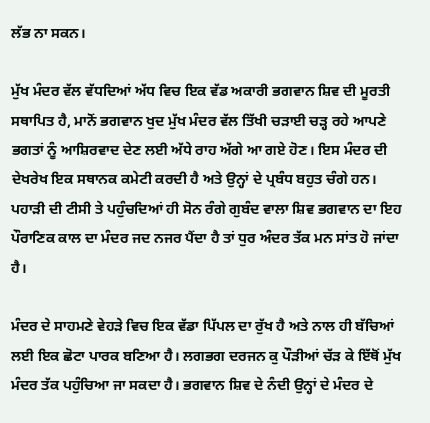ਲੱਭ ਨਾ ਸਕਨ।

ਮੁੱਖ ਮੰਦਰ ਵੱਲ ਵੱਧਦਿਆਂ ਅੱਧ ਵਿਚ ਇਕ ਵੱਡ ਅਕਾਰੀ ਭਗਵਾਨ ਸ਼ਿਵ ਦੀ ਮੂਰਤੀ ਸਥਾਪਿਤ ਹੈ, ਮਾਨੋਂ ਭਗਵਾਨ ਖੁਦ ਮੁੱਖ ਮੰਦਰ ਵੱਲ ਤਿੱਖੀ ਚੜਾਈ ਚੜ੍ਹ ਰਹੇ ਆਪਣੇ ਭਗਤਾਂ ਨੂੰ ਆਸ਼ਿਰਵਾਦ ਦੇਣ ਲਈ ਅੱਧੇ ਰਾਹ ਅੱਗੇ ਆ ਗਏ ਹੋਣ। ਇਸ ਮੰਦਰ ਦੀ ਦੇਖਰੇਖ ਇਕ ਸਥਾਨਕ ਕਮੇਟੀ ਕਰਦੀ ਹੈ ਅਤੇ ਉਨ੍ਹਾਂ ਦੇ ਪ੍ਰਬੰਧ ਬਹੁਤ ਚੰਗੇ ਹਨ। ਪਹਾੜੀ ਦੀ ਟੀਸੀ ਤੇ ਪਹੁੰਚਦਿਆਂ ਹੀ ਸੋਨ ਰੰਗੇ ਗੁਬੰਦ ਵਾਲਾ ਸ਼ਿਵ ਭਗਵਾਨ ਦਾ ਇਹ ਪੌਰਾਣਿਕ ਕਾਲ ਦਾ ਮੰਦਰ ਜਦ ਨਜਰ ਪੈਂਦਾ ਹੈ ਤਾਂ ਧੁਰ ਅੰਦਰ ਤੱਕ ਮਨ ਸਾਂਤ ਹੋ ਜਾਂਦਾ ਹੈ।

ਮੰਦਰ ਦੇ ਸਾਹਮਣੇ ਵੇਹੜੇ ਵਿਚ ਇਕ ਵੱਡਾ ਪਿੱਪਲ ਦਾ ਰੁੱਖ ਹੈ ਅਤੇ ਨਾਲ ਹੀ ਬੱਚਿਆਂ ਲਈ ਇਕ ਛੋਟਾ ਪਾਰਕ ਬਣਿਆ ਹੈ। ਲਗਭਗ ਦਰਜਨ ਕੁ ਪੌੜੀਆਂ ਚੱੜ ਕੇ ਇੱਥੋਂ ਮੁੱਖ ਮੰਦਰ ਤੱਕ ਪਹੁੰਚਿਆ ਜਾ ਸਕਦਾ ਹੈ। ਭਗਵਾਨ ਸ਼ਿਵ ਦੇ ਨੰਦੀ ਉਨ੍ਹਾਂ ਦੇ ਮੰਦਰ ਦੇ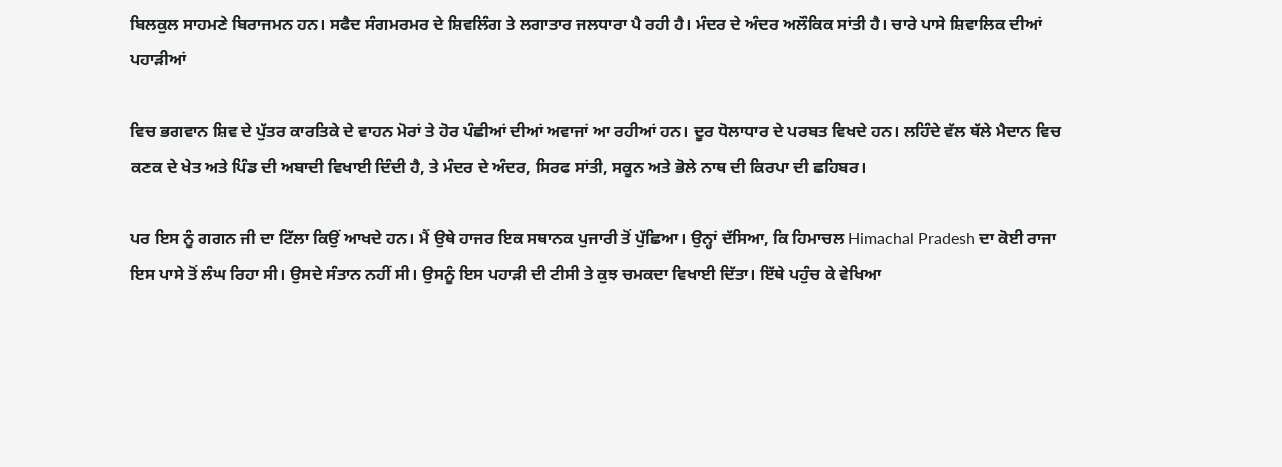ਬਿਲਕੁਲ ਸਾਹਮਣੇ ਬਿਰਾਜਮਨ ਹਨ। ਸਫੈਦ ਸੰਗਮਰਮਰ ਦੇ ਸ਼ਿਵਲਿੰਗ ਤੇ ਲਗਾਤਾਰ ਜਲਧਾਰਾ ਪੈ ਰਹੀ ਹੈ। ਮੰਦਰ ਦੇ ਅੰਦਰ ਅਲੌਕਿਕ ਸਾਂਤੀ ਹੈ। ਚਾਰੇ ਪਾਸੇ ਸ਼ਿਵਾਲਿਕ ਦੀਆਂ ਪਹਾੜੀਆਂ

ਵਿਚ ਭਗਵਾਨ ਸ਼ਿਵ ਦੇ ਪੁੱਤਰ ਕਾਰਤਿਕੇ ਦੇ ਵਾਹਨ ਮੋਰਾਂ ਤੇ ਹੋਰ ਪੰਛੀਆਂ ਦੀਆਂ ਅਵਾਜਾਂ ਆ ਰਹੀਆਂ ਹਨ। ਦੂਰ ਧੋਲਾਧਾਰ ਦੇ ਪਰਬਤ ਵਿਖਦੇ ਹਨ। ਲਹਿੰਦੇ ਵੱਲ ਥੱਲੇ ਮੈਦਾਨ ਵਿਚ ਕਣਕ ਦੇ ਖੇਤ ਅਤੇ ਪਿੰਡ ਦੀ ਅਬਾਦੀ ਵਿਖਾਈ ਦਿੰਦੀ ਹੈ, ਤੇ ਮੰਦਰ ਦੇ ਅੰਦਰ, ਸਿਰਫ ਸਾਂਤੀ, ਸਕੂਨ ਅਤੇ ਭੋਲੇ ਨਾਥ ਦੀ ਕਿਰਪਾ ਦੀ ਛਹਿਬਰ।

ਪਰ ਇਸ ਨੂੰ ਗਗਨ ਜੀ ਦਾ ਟਿੱਲਾ ਕਿਉਂ ਆਖਦੇ ਹਨ। ਮੈਂ ਉਥੇ ਹਾਜਰ ਇਕ ਸਥਾਨਕ ਪੁਜਾਰੀ ਤੋਂ ਪੁੱਛਿਆ। ਉਨ੍ਹਾਂ ਦੱਸਿਆ, ਕਿ ਹਿਮਾਚਲ Himachal Pradesh ਦਾ ਕੋਈ ਰਾਜਾ ਇਸ ਪਾਸੇ ਤੋਂ ਲੰਘ ਰਿਹਾ ਸੀ। ਉਸਦੇ ਸੰਤਾਨ ਨਹੀਂ ਸੀ। ਉਸਨੂੰ ਇਸ ਪਹਾੜੀ ਦੀ ਟੀਸੀ ਤੇ ਕੁਝ ਚਮਕਦਾ ਵਿਖਾਈ ਦਿੱਤਾ। ਇੱਥੇ ਪਹੁੰਚ ਕੇ ਵੇਖਿਆ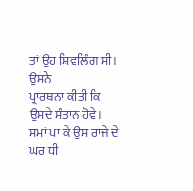ਤਾਂ ਉਹ ਸ਼ਿਵਲਿੰਗ ਸੀ। ਉਸਨੇ
ਪ੍ਰਾਰਥਨਾ ਕੀਤੀ ਕਿ ਉਸਦੇ ਸੰਤਾਨ ਹੋਵੇ। ਸਮਾਂ ਪਾ ਕੇ ਉਸ ਰਾਜੇ ਦੇ ਘਰ ਧੀ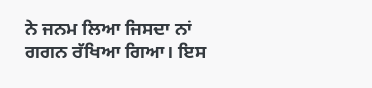ਨੇ ਜਨਮ ਲਿਆ ਜਿਸਦਾ ਨਾਂ ਗਗਨ ਰੱਖਿਆ ਗਿਆ। ਇਸ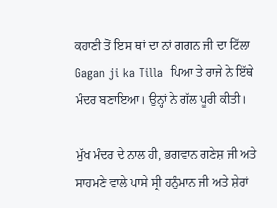ਕਹਾਣੀ ਤੋਂ ਇਸ ਥਾਂ ਦਾ ਨਾਂ ਗਗਨ ਜੀ ਦਾ ਟਿੱਲਾ Gagan ji ka Tilla  ਪਿਆ ਤੇ ਰਾਜੇ ਨੇ ਇੱਥੇ ਮੰਦਰ ਬਣਾਇਆ। ਉਨ੍ਹਾਂ ਨੇ ਗੱਲ ਪੂਰੀ ਕੀਤੀ।

ਮੁੱਖ ਮੰਦਰ ਦੇ ਨਾਲ ਹੀ, ਭਗਵਾਨ ਗਣੇਸ਼ ਜੀ ਅਤੇ ਸਾਹਮਣੇ ਵਾਲੇ ਪਾਸੇ ਸ੍ਰੀ ਹਨੁੰਮਾਨ ਜੀ ਅਤੇ ਸ਼ੇਰਾਂ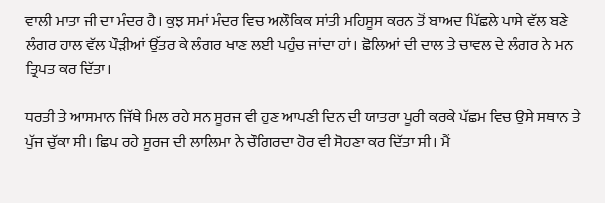ਵਾਲੀ ਮਾਤਾ ਜੀ ਦਾ ਮੰਦਰ ਹੈ। ਕੁਝ ਸਮਾਂ ਮੰਦਰ ਵਿਚ ਅਲੌਕਿਕ ਸਾਂਤੀ ਮਹਿਸੂਸ ਕਰਨ ਤੋਂ ਬਾਅਦ ਪਿੱਛਲੇ ਪਾਸੇ ਵੱਲ ਬਣੇ ਲੰਗਰ ਹਾਲ ਵੱਲ ਪੌੜੀਆਂ ਉੱਤਰ ਕੇ ਲੰਗਰ ਖਾਣ ਲਈ ਪਹੁੰਚ ਜਾਂਦਾ ਹਾਂ। ਛੋਲਿਆਂ ਦੀ ਦਾਲ ਤੇ ਚਾਵਲ ਦੇ ਲੰਗਰ ਨੇ ਮਨ ਤ੍ਰਿਪਤ ਕਰ ਦਿੱਤਾ।

ਧਰਤੀ ਤੇ ਆਸਮਾਨ ਜਿੱਥੇ ਮਿਲ ਰਹੇ ਸਨ ਸੂਰਜ ਵੀ ਹੁਣ ਆਪਣੀ ਦਿਨ ਦੀ ਯਾਤਰਾ ਪੂਰੀ ਕਰਕੇ ਪੱਛਮ ਵਿਚ ਉਸੇ ਸਥਾਨ ਤੇ ਪੁੱਜ ਚੁੱਕਾ ਸੀ। ਛਿਪ ਰਹੇ ਸੂਰਜ ਦੀ ਲਾਲਿਮਾ ਨੇ ਚੌਗਿਰਦਾ ਹੋਰ ਵੀ ਸੋਹਣਾ ਕਰ ਦਿੱਤਾ ਸੀ। ਮੈਂ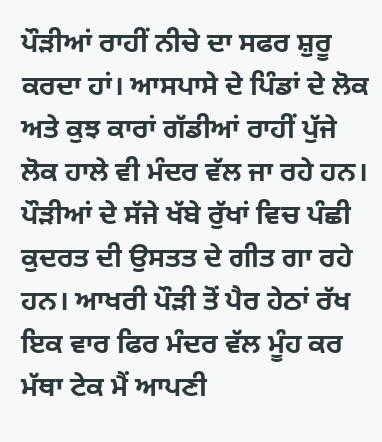ਪੌੜੀਆਂ ਰਾਹੀਂ ਨੀਚੇ ਦਾ ਸਫਰ ਸ਼ੁਰੂ ਕਰਦਾ ਹਾਂ। ਆਸਪਾਸੇ ਦੇ ਪਿੰਡਾਂ ਦੇ ਲੋਕ ਅਤੇ ਕੁਝ ਕਾਰਾਂ ਗੱਡੀਆਂ ਰਾਹੀਂ ਪੁੱਜੇ  ਲੋਕ ਹਾਲੇ ਵੀ ਮੰਦਰ ਵੱਲ ਜਾ ਰਹੇ ਹਨ। ਪੌੜੀਆਂ ਦੇ ਸੱਜੇ ਖੱਬੇ ਰੁੱਖਾਂ ਵਿਚ ਪੰਛੀ ਕੁਦਰਤ ਦੀ ਉਸਤਤ ਦੇ ਗੀਤ ਗਾ ਰਹੇ ਹਨ। ਆਖਰੀ ਪੌੜੀ ਤੋਂ ਪੈਰ ਹੇਠਾਂ ਰੱਖ ਇਕ ਵਾਰ ਫਿਰ ਮੰਦਰ ਵੱਲ ਮੂੰਹ ਕਰ ਮੱਥਾ ਟੇਕ ਮੈਂ ਆਪਣੀ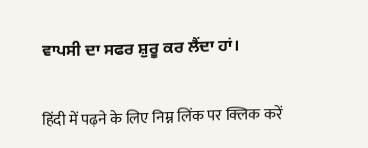ਵਾਪਸੀ ਦਾ ਸਫਰ ਸ਼ੁਰੂ ਕਰ ਲੈਂਦਾ ਹਾਂ।

हिंदी में पढ़ने के लिए निम्न लिंक पर क्लिक करें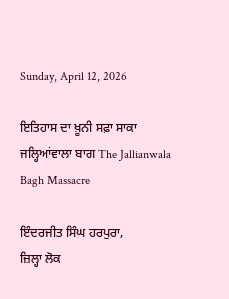Sunday, April 12, 2026

ਇਤਿਹਾਸ ਦਾ ਖ਼ੂਨੀ ਸਫ਼ਾ ਸਾਕਾ ਜਲ੍ਹਿਆਂਵਾਲਾ ਬਾਗ The Jallianwala Bagh Massacre

ਇੰਦਰਜੀਤ ਸਿੰਘ ਹਰਪੁਰਾ,
ਜ਼ਿਲ੍ਹਾ ਲੋਕ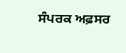ਸੰਪਰਕ ਅਫ਼ਸਰ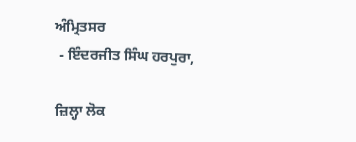ਅੰਮ੍ਰਿਤਸਰ
 - ਇੰਦਰਜੀਤ ਸਿੰਘ ਹਰਪੁਰਾ,

ਜ਼ਿਲ੍ਹਾ ਲੋਕ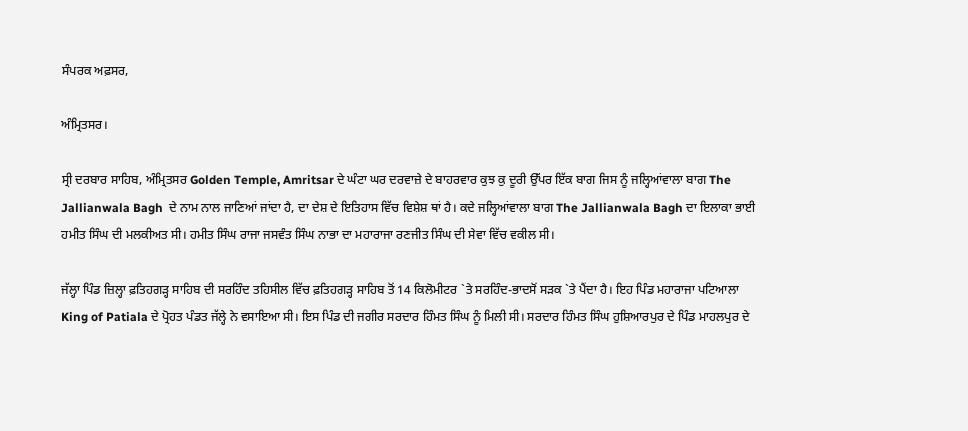ਸੰਪਰਕ ਅਫ਼ਸਰ,

ਅੰਮ੍ਰਿਤਸਰ।

ਸ੍ਰੀ ਦਰਬਾਰ ਸਾਹਿਬ, ਅੰਮ੍ਰਿਤਸਰ Golden Temple, Amritsar ਦੇ ਘੰਟਾ ਘਰ ਦਰਵਾਜ਼ੇ ਦੇ ਬਾਹਰਵਾਰ ਕੁਝ ਕੁ ਦੂਰੀ ਉੱਪਰ ਇੱਕ ਬਾਗ ਜਿਸ ਨੂੰ ਜਲ੍ਹਿਆਂਵਾਲਾ ਬਾਗ The Jallianwala Bagh  ਦੇ ਨਾਮ ਨਾਲ ਜਾਣਿਆਂ ਜਾਂਦਾ ਹੈ, ਦਾ ਦੇਸ਼ ਦੇ ਇਤਿਹਾਸ ਵਿੱਚ ਵਿਸ਼ੇਸ਼ ਥਾਂ ਹੈ। ਕਦੇ ਜਲ੍ਹਿਆਂਵਾਲਾ ਬਾਗ The Jallianwala Bagh ਦਾ ਇਲਾਕਾ ਭਾਈ ਹਮੀਤ ਸਿੰਘ ਦੀ ਮਲਕੀਅਤ ਸੀ। ਹਮੀਤ ਸਿੰਘ ਰਾਜਾ ਜਸਵੰਤ ਸਿੰਘ ਨਾਭਾ ਦਾ ਮਹਾਰਾਜਾ ਰਣਜੀਤ ਸਿੰਘ ਦੀ ਸੇਵਾ ਵਿੱਚ ਵਕੀਲ ਸੀ।

ਜੱਲ੍ਹਾ ਪਿੰਡ ਜ਼ਿਲ੍ਹਾ ਫ਼ਤਿਹਗੜ੍ਹ ਸਾਹਿਬ ਦੀ ਸਰਹਿੰਦ ਤਹਿਸੀਲ ਵਿੱਚ ਫ਼ਤਿਹਗੜ੍ਹ ਸਾਹਿਬ ਤੋਂ 14 ਕਿਲੋਮੀਟਰ `ਤੇ ਸਰਹਿੰਦ-ਭਾਦਸੋਂ ਸੜਕ `ਤੇ ਪੈਂਦਾ ਹੈ। ਇਹ ਪਿੰਡ ਮਹਾਰਾਜਾ ਪਟਿਆਲਾ King of Patiala ਦੇ ਪ੍ਰੋਹਤ ਪੰਡਤ ਜੱਲ੍ਹੇ ਨੇ ਵਸਾਇਆ ਸੀ। ਇਸ ਪਿੰਡ ਦੀ ਜਗੀਰ ਸਰਦਾਰ ਹਿੰਮਤ ਸਿੰਘ ਨੂੰ ਮਿਲੀ ਸੀ। ਸਰਦਾਰ ਹਿੰਮਤ ਸਿੰਘ ਹੁਸ਼ਿਆਰਪੁਰ ਦੇ ਪਿੰਡ ਮਾਹਲਪੁਰ ਦੇ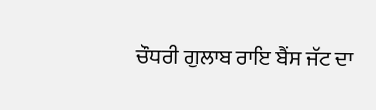ਚੌਧਰੀ ਗੁਲਾਬ ਰਾਇ ਬੈਂਸ ਜੱਟ ਦਾ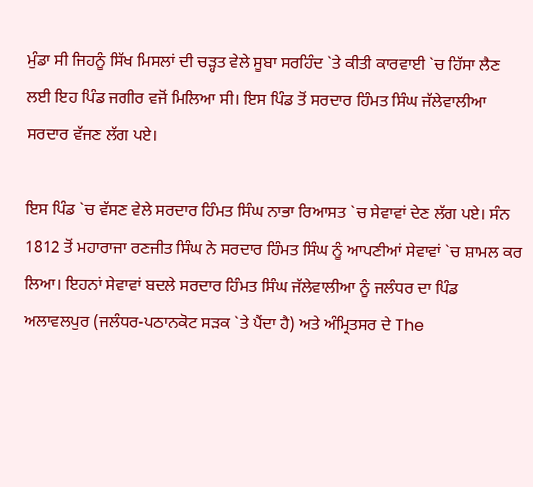ਮੁੰਡਾ ਸੀ ਜਿਹਨੂੰ ਸਿੱਖ ਮਿਸਲਾਂ ਦੀ ਚੜ੍ਹਤ ਵੇਲੇ ਸੂਬਾ ਸਰਹਿੰਦ `ਤੇ ਕੀਤੀ ਕਾਰਵਾਈ `ਚ ਹਿੱਸਾ ਲੈਣ ਲਈ ਇਹ ਪਿੰਡ ਜਗੀਰ ਵਜੋਂ ਮਿਲਿਆ ਸੀ। ਇਸ ਪਿੰਡ ਤੋਂ ਸਰਦਾਰ ਹਿੰਮਤ ਸਿੰਘ ਜੱਲੇਵਾਲੀਆ ਸਰਦਾਰ ਵੱਜਣ ਲੱਗ ਪਏ।

ਇਸ ਪਿੰਡ `ਚ ਵੱਸਣ ਵੇਲੇ ਸਰਦਾਰ ਹਿੰਮਤ ਸਿੰਘ ਨਾਭਾ ਰਿਆਸਤ `ਚ ਸੇਵਾਵਾਂ ਦੇਣ ਲੱਗ ਪਏ। ਸੰਨ 1812 ਤੋਂ ਮਹਾਰਾਜਾ ਰਣਜੀਤ ਸਿੰਘ ਨੇ ਸਰਦਾਰ ਹਿੰਮਤ ਸਿੰਘ ਨੂੰ ਆਪਣੀਆਂ ਸੇਵਾਵਾਂ `ਚ ਸ਼ਾਮਲ ਕਰ ਲਿਆ। ਇਹਨਾਂ ਸੇਵਾਵਾਂ ਬਦਲੇ ਸਰਦਾਰ ਹਿੰਮਤ ਸਿੰਘ ਜੱਲੇਵਾਲੀਆ ਨੂੰ ਜਲੰਧਰ ਦਾ ਪਿੰਡ ਅਲਾਵਲਪੁਰ (ਜਲੰਧਰ-ਪਠਾਨਕੋਟ ਸੜਕ `ਤੇ ਪੈਂਦਾ ਹੈ) ਅਤੇ ਅੰਮ੍ਰਿਤਸਰ ਦੇ The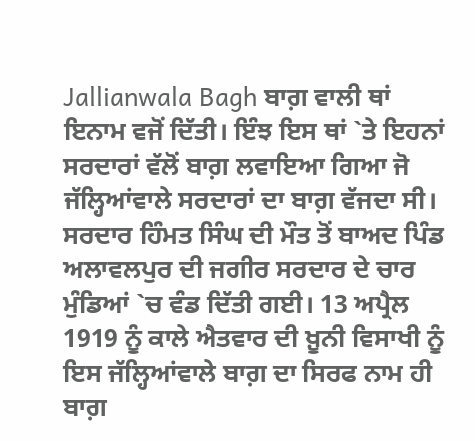Jallianwala Bagh ਬਾਗ਼ ਵਾਲੀ ਥਾਂ ਇਨਾਮ ਵਜੋਂ ਦਿੱਤੀ। ਇੰਝ ਇਸ ਥਾਂ `ਤੇ ਇਹਨਾਂ ਸਰਦਾਰਾਂ ਵੱਲੋਂ ਬਾਗ਼ ਲਵਾਇਆ ਗਿਆ ਜੋ ਜੱਲ੍ਹਿਆਂਵਾਲੇ ਸਰਦਾਰਾਂ ਦਾ ਬਾਗ਼ ਵੱਜਦਾ ਸੀ। ਸਰਦਾਰ ਹਿੰਮਤ ਸਿੰਘ ਦੀ ਮੌਤ ਤੋਂ ਬਾਅਦ ਪਿੰਡ ਅਲਾਵਲਪੁਰ ਦੀ ਜਗੀਰ ਸਰਦਾਰ ਦੇ ਚਾਰ ਮੁੰਡਿਆਂ `ਚ ਵੰਡ ਦਿੱਤੀ ਗਈ। 13 ਅਪ੍ਰੈਲ 1919 ਨੂੰ ਕਾਲੇ ਐਤਵਾਰ ਦੀ ਖ਼ੂਨੀ ਵਿਸਾਖੀ ਨੂੰ ਇਸ ਜੱਲ੍ਹਿਆਂਵਾਲੇ ਬਾਗ਼ ਦਾ ਸਿਰਫ ਨਾਮ ਹੀ ਬਾਗ਼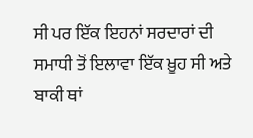ਸੀ ਪਰ ਇੱਕ ਇਹਨਾਂ ਸਰਦਾਰਾਂ ਦੀ ਸਮਾਧੀ ਤੋਂ ਇਲਾਵਾ ਇੱਕ ਖ਼ੂਹ ਸੀ ਅਤੇ ਬਾਕੀ ਥਾਂ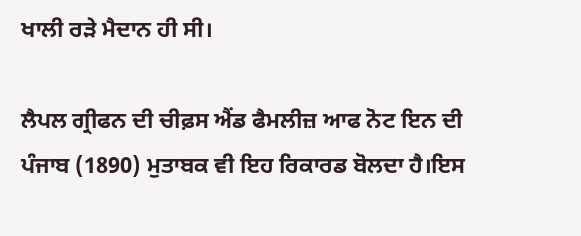ਖਾਲੀ ਰੜੇ ਮੈਦਾਨ ਹੀ ਸੀ।

ਲੈਪਲ ਗ੍ਰੀਫਨ ਦੀ ਚੀਫ਼ਸ ਐਂਡ ਫੈਮਲੀਜ਼ ਆਫ ਨੋਟ ਇਨ ਦੀ ਪੰਜਾਬ (1890) ਮੁਤਾਬਕ ਵੀ ਇਹ ਰਿਕਾਰਡ ਬੋਲਦਾ ਹੈ।ਇਸ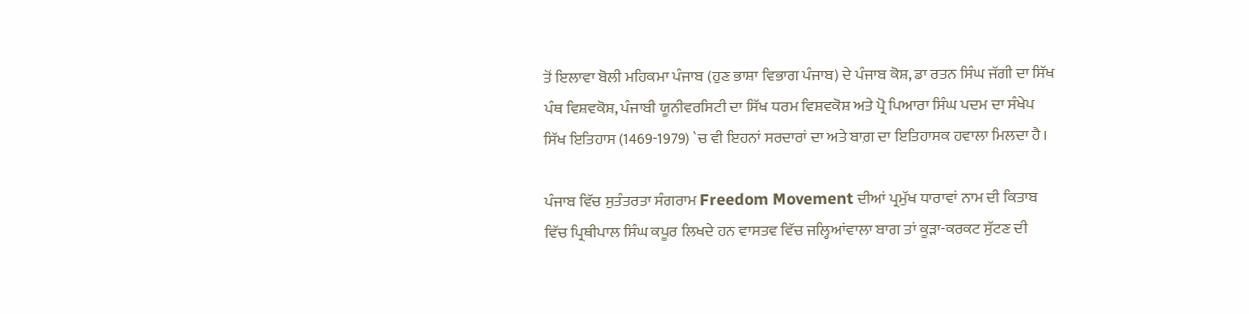ਤੋਂ ਇਲਾਵਾ ਬੋਲੀ ਮਹਿਕਮਾ ਪੰਜਾਬ (ਹੁਣ ਭਾਸ਼ਾ ਵਿਭਾਗ ਪੰਜਾਬ) ਦੇ ਪੰਜਾਬ ਕੋਸ਼, ਡਾ ਰਤਨ ਸਿੰਘ ਜੱਗੀ ਦਾ ਸਿੱਖ ਪੰਥ ਵਿਸ਼ਵਕੋਸ਼, ਪੰਜਾਬੀ ਯੂਨੀਵਰਸਿਟੀ ਦਾ ਸਿੱਖ ਧਰਮ ਵਿਸ਼ਵਕੋਸ਼ ਅਤੇ ਪ੍ਰੋ ਪਿਆਰਾ ਸਿੰਘ ਪਦਮ ਦਾ ਸੰਖੇਪ ਸਿੱਖ ਇਤਿਹਾਸ (1469-1979) `ਚ ਵੀ ਇਹਨਾਂ ਸਰਦਾਰਾਂ ਦਾ ਅਤੇ ਬਾਗ਼ ਦਾ ਇਤਿਹਾਸਕ ਹਵਾਲਾ ਮਿਲਦਾ ਹੈ।

ਪੰਜਾਬ ਵਿੱਚ ਸੁਤੰਤਰਤਾ ਸੰਗਰਾਮ Freedom Movement ਦੀਆਂ ਪ੍ਰਮੁੱਖ ਧਾਰਾਵਾਂ ਨਾਮ ਦੀ ਕਿਤਾਬ ਵਿੱਚ ਪ੍ਰਿਥੀਪਾਲ ਸਿੰਘ ਕਪੂਰ ਲਿਖਦੇ ਹਨ ਵਾਸਤਵ ਵਿੱਚ ਜਲ੍ਹਿਆਂਵਾਲਾ ਬਾਗ ਤਾਂ ਕੂੜਾ-ਕਰਕਟ ਸੁੱਟਣ ਦੀ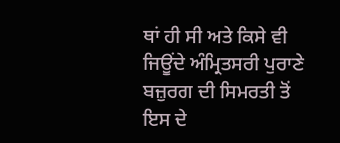ਥਾਂ ਹੀ ਸੀ ਅਤੇ ਕਿਸੇ ਵੀ ਜਿਊਂਦੇ ਅੰਮ੍ਰਿਤਸਰੀ ਪੁਰਾਣੇ ਬਜ਼ੁਰਗ ਦੀ ਸਿਮਰਤੀ ਤੋਂ ਇਸ ਦੇ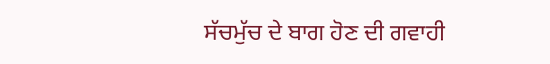ਸੱਚਮੁੱਚ ਦੇ ਬਾਗ ਹੋਣ ਦੀ ਗਵਾਹੀ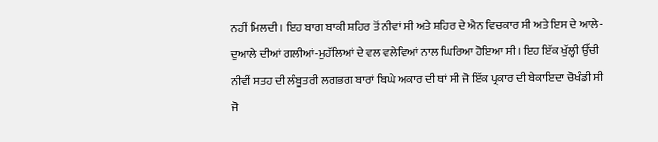ਨਹੀਂ ਮਿਲਦੀ। ਇਹ ਬਾਗ ਬਾਕੀ ਸ਼ਹਿਰ ਤੋਂ ਨੀਵਾਂ ਸੀ ਅਤੇ ਸ਼ਹਿਰ ਦੇ ਐਨ ਵਿਚਕਾਰ ਸੀ ਅਤੇ ਇਸ ਦੇ ਆਲੇ-ਦੁਆਲੇ ਦੀਆਂ ਗਲੀਆਂ-ਮੁਹੱਲਿਆਂ ਦੇ ਵਲ ਵਲੇਵਿਆਂ ਨਾਲ ਘਿਰਿਆ ਹੋਇਆ ਸੀ। ਇਹ ਇੱਕ ਖੁੱਲ੍ਹੀ ਉੱਚੀ ਨੀਵੀਂ ਸਤਹ ਦੀ ਲੰਬੂਤਰੀ ਲਗਭਗ ਬਾਰਾਂ ਬਿਘੇ ਅਕਾਰ ਦੀ ਥਾਂ ਸੀ ਜੋ ਇੱਕ ਪ੍ਰਕਾਰ ਦੀ ਬੇਕਾਇਦਾ ਚੋਖੰਡੀ ਸੀ ਜੋ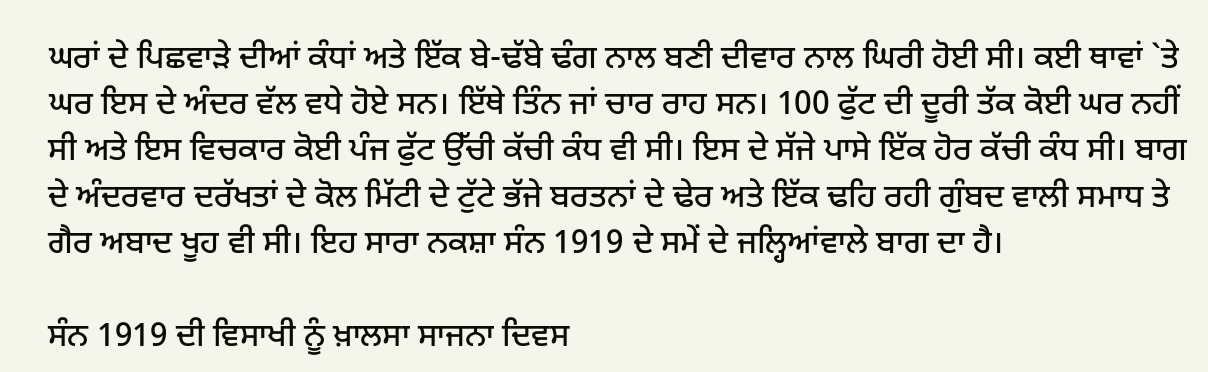ਘਰਾਂ ਦੇ ਪਿਛਵਾੜੇ ਦੀਆਂ ਕੰਧਾਂ ਅਤੇ ਇੱਕ ਬੇ-ਢੱਬੇ ਢੰਗ ਨਾਲ ਬਣੀ ਦੀਵਾਰ ਨਾਲ ਘਿਰੀ ਹੋਈ ਸੀ। ਕਈ ਥਾਵਾਂ `ਤੇ ਘਰ ਇਸ ਦੇ ਅੰਦਰ ਵੱਲ ਵਧੇ ਹੋਏ ਸਨ। ਇੱਥੇ ਤਿੰਨ ਜਾਂ ਚਾਰ ਰਾਹ ਸਨ। 100 ਫੁੱਟ ਦੀ ਦੂਰੀ ਤੱਕ ਕੋਈ ਘਰ ਨਹੀਂ ਸੀ ਅਤੇ ਇਸ ਵਿਚਕਾਰ ਕੋਈ ਪੰਜ ਫੁੱਟ ਉੱਚੀ ਕੱਚੀ ਕੰਧ ਵੀ ਸੀ। ਇਸ ਦੇ ਸੱਜੇ ਪਾਸੇ ਇੱਕ ਹੋਰ ਕੱਚੀ ਕੰਧ ਸੀ। ਬਾਗ ਦੇ ਅੰਦਰਵਾਰ ਦਰੱਖਤਾਂ ਦੇ ਕੋਲ ਮਿੱਟੀ ਦੇ ਟੁੱਟੇ ਭੱਜੇ ਬਰਤਨਾਂ ਦੇ ਢੇਰ ਅਤੇ ਇੱਕ ਢਹਿ ਰਹੀ ਗੁੰਬਦ ਵਾਲੀ ਸਮਾਧ ਤੇ ਗੈਰ ਅਬਾਦ ਖੂਹ ਵੀ ਸੀ। ਇਹ ਸਾਰਾ ਨਕਸ਼ਾ ਸੰਨ 1919 ਦੇ ਸਮੇਂ ਦੇ ਜਲ੍ਹਿਆਂਵਾਲੇ ਬਾਗ ਦਾ ਹੈ।

ਸੰਨ 1919 ਦੀ ਵਿਸਾਖੀ ਨੂੰ ਖ਼ਾਲਸਾ ਸਾਜਨਾ ਦਿਵਸ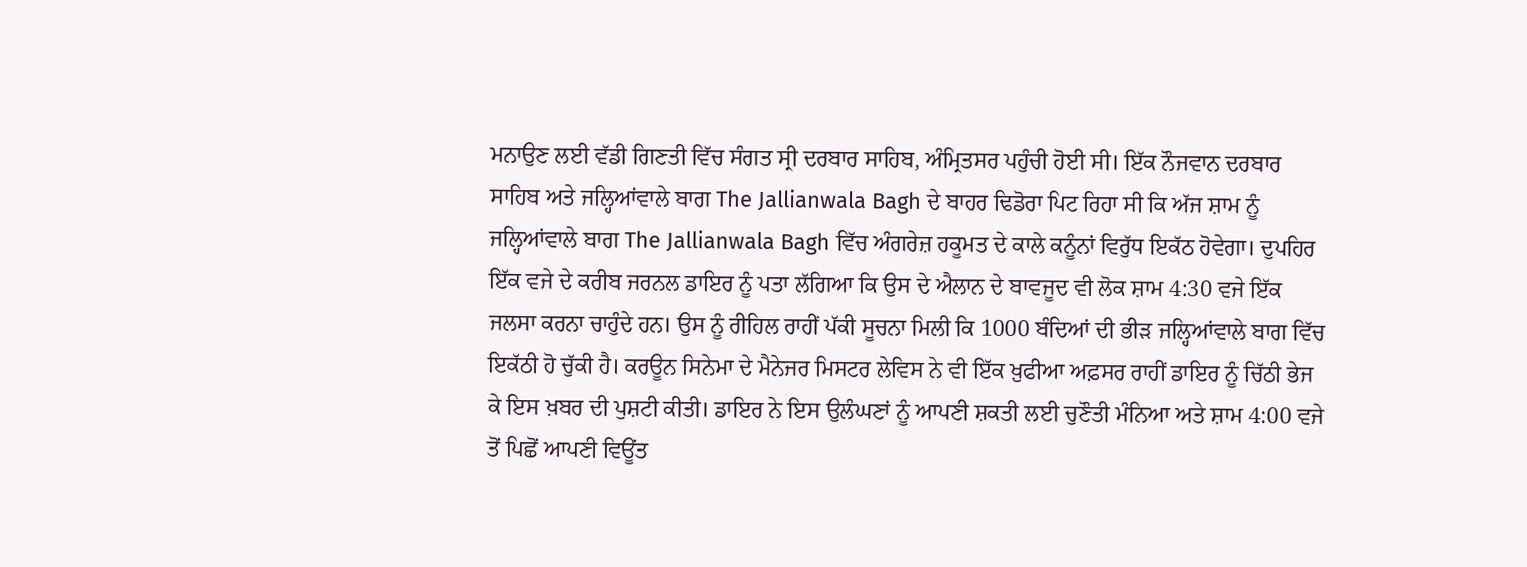ਮਨਾਉਣ ਲਈ ਵੱਡੀ ਗਿਣਤੀ ਵਿੱਚ ਸੰਗਤ ਸ੍ਰੀ ਦਰਬਾਰ ਸਾਹਿਬ, ਅੰਮ੍ਰਿਤਸਰ ਪਹੁੰਚੀ ਹੋਈ ਸੀ। ਇੱਕ ਨੌਜਵਾਨ ਦਰਬਾਰ ਸਾਹਿਬ ਅਤੇ ਜਲ੍ਹਿਆਂਵਾਲੇ ਬਾਗ The Jallianwala Bagh ਦੇ ਬਾਹਰ ਢਿਡੋਰਾ ਪਿਟ ਰਿਹਾ ਸੀ ਕਿ ਅੱਜ ਸ਼ਾਮ ਨੂੰ ਜਲ੍ਹਿਆਂਵਾਲੇ ਬਾਗ The Jallianwala Bagh ਵਿੱਚ ਅੰਗਰੇਜ਼ ਹਕੂਮਤ ਦੇ ਕਾਲੇ ਕਨੂੰਨਾਂ ਵਿਰੁੱਧ ਇਕੱਠ ਹੋਵੇਗਾ। ਦੁਪਹਿਰ ਇੱਕ ਵਜੇ ਦੇ ਕਰੀਬ ਜਰਨਲ ਡਾਇਰ ਨੂੰ ਪਤਾ ਲੱਗਿਆ ਕਿ ਉਸ ਦੇ ਐਲਾਨ ਦੇ ਬਾਵਜੂਦ ਵੀ ਲੋਕ ਸ਼ਾਮ 4:30 ਵਜੇ ਇੱਕ ਜਲਸਾ ਕਰਨਾ ਚਾਹੁੰਦੇ ਹਨ। ਉਸ ਨੂੰ ਰੀਹਿਲ ਰਾਹੀਂ ਪੱਕੀ ਸੂਚਨਾ ਮਿਲੀ ਕਿ 1000 ਬੰਦਿਆਂ ਦੀ ਭੀੜ ਜਲ੍ਹਿਆਂਵਾਲੇ ਬਾਗ ਵਿੱਚ ਇਕੱਠੀ ਹੋ ਚੁੱਕੀ ਹੈ। ਕਰਊਨ ਸਿਨੇਮਾ ਦੇ ਮੈਨੇਜਰ ਮਿਸਟਰ ਲੇਵਿਸ ਨੇ ਵੀ ਇੱਕ ਖ਼ੁਫੀਆ ਅਫ਼ਸਰ ਰਾਹੀਂ ਡਾਇਰ ਨੂੰ ਚਿੱਠੀ ਭੇਜ ਕੇ ਇਸ ਖ਼ਬਰ ਦੀ ਪੁਸ਼ਟੀ ਕੀਤੀ। ਡਾਇਰ ਨੇ ਇਸ ਉਲੰਘਣਾਂ ਨੂੰ ਆਪਣੀ ਸ਼ਕਤੀ ਲਈ ਚੁਣੌਤੀ ਮੰਨਿਆ ਅਤੇ ਸ਼ਾਮ 4:00 ਵਜੇ ਤੋਂ ਪਿਛੋਂ ਆਪਣੀ ਵਿਊਂਤ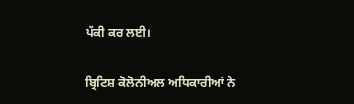ਪੱਕੀ ਕਰ ਲਈ।

ਬ੍ਰਿਟਿਸ਼ ਕੋਲੋਨੀਅਲ ਅਧਿਕਾਰੀਆਂ ਨੇ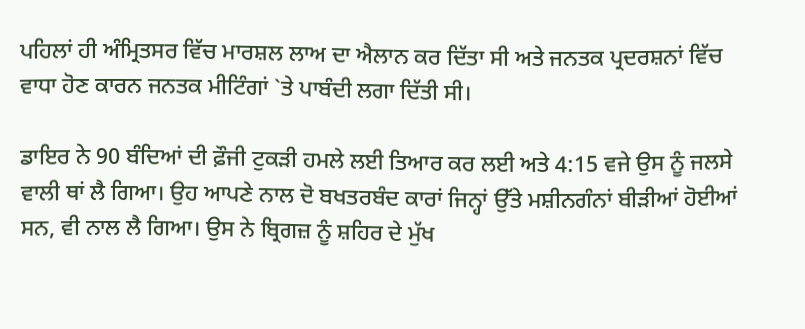ਪਹਿਲਾਂ ਹੀ ਅੰਮ੍ਰਿਤਸਰ ਵਿੱਚ ਮਾਰਸ਼ਲ ਲਾਅ ਦਾ ਐਲਾਨ ਕਰ ਦਿੱਤਾ ਸੀ ਅਤੇ ਜਨਤਕ ਪ੍ਰਦਰਸ਼ਨਾਂ ਵਿੱਚ ਵਾਧਾ ਹੋਣ ਕਾਰਨ ਜਨਤਕ ਮੀਟਿੰਗਾਂ `ਤੇ ਪਾਬੰਦੀ ਲਗਾ ਦਿੱਤੀ ਸੀ।

ਡਾਇਰ ਨੇ 90 ਬੰਦਿਆਂ ਦੀ ਫ਼ੌਜੀ ਟੁਕੜੀ ਹਮਲੇ ਲਈ ਤਿਆਰ ਕਰ ਲਈ ਅਤੇ 4:15 ਵਜੇ ਉਸ ਨੂੰ ਜਲਸੇ ਵਾਲੀ ਥਾਂ ਲੈ ਗਿਆ। ਉਹ ਆਪਣੇ ਨਾਲ ਦੋ ਬਖਤਰਬੰਦ ਕਾਰਾਂ ਜਿਨ੍ਹਾਂ ਉੱਤੇ ਮਸ਼ੀਨਗੰਨਾਂ ਬੀੜੀਆਂ ਹੋਈਆਂ ਸਨ, ਵੀ ਨਾਲ ਲੈ ਗਿਆ। ਉਸ ਨੇ ਬ੍ਰਿਗਜ਼ ਨੂੰ ਸ਼ਹਿਰ ਦੇ ਮੁੱਖ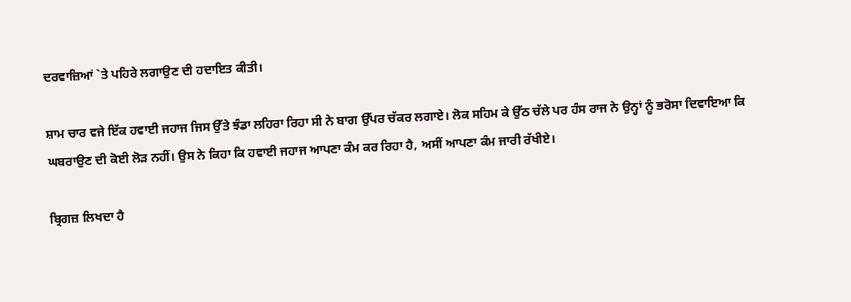ਦਰਵਾਜ਼ਿਆਂ `ਤੇ ਪਹਿਰੇ ਲਗਾਉਣ ਦੀ ਹਦਾਇਤ ਕੀਤੀ।

ਸ਼ਾਮ ਚਾਰ ਵਜੇ ਇੱਕ ਹਵਾਈ ਜਹਾਜ ਜਿਸ ਉੱਤੇ ਝੰਡਾ ਲਹਿਰਾ ਰਿਹਾ ਸੀ ਨੇ ਬਾਗ ਉੱਪਰ ਚੱਕਰ ਲਗਾਏ। ਲੋਕ ਸਹਿਮ ਕੇ ਉੱਠ ਚੱਲੇ ਪਰ ਹੰਸ ਰਾਜ ਨੇ ਉਨ੍ਹਾਂ ਨੂੰ ਭਰੋਸਾ ਦਿਵਾਇਆ ਕਿ ਘਬਰਾਉਣ ਦੀ ਕੋਈ ਲੋੜ ਨਹੀਂ। ਉਸ ਨੇ ਕਿਹਾ ਕਿ ਹਵਾਈ ਜਹਾਜ ਆਪਣਾ ਕੰਮ ਕਰ ਰਿਹਾ ਹੈ, ਅਸੀਂ ਆਪਣਾ ਕੰਮ ਜਾਰੀ ਰੱਖੀਏ।

ਬ੍ਰਿਗਜ਼ ਲਿਖਦਾ ਹੈ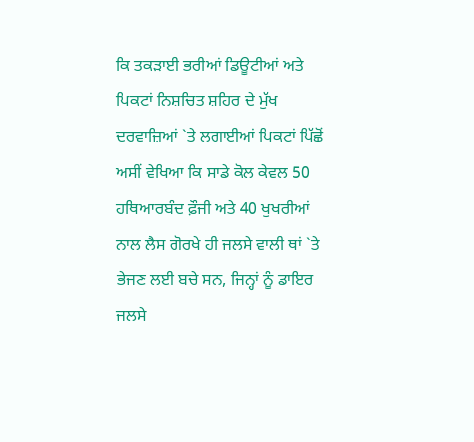ਕਿ ਤਕੜਾਈ ਭਰੀਆਂ ਡਿਊਟੀਆਂ ਅਤੇ ਪਿਕਟਾਂ ਨਿਸ਼ਚਿਤ ਸ਼ਹਿਰ ਦੇ ਮੁੱਖ ਦਰਵਾਜ਼ਿਆਂ `ਤੇ ਲਗਾਈਆਂ ਪਿਕਟਾਂ ਪਿੱਛੋਂ ਅਸੀਂ ਵੇਖਿਆ ਕਿ ਸਾਡੇ ਕੋਲ ਕੇਵਲ 50 ਹਥਿਆਰਬੰਦ ਫ਼ੌਜੀ ਅਤੇ 40 ਖੁਖਰੀਆਂ ਨਾਲ ਲੈਸ ਗੋਰਖੇ ਹੀ ਜਲਸੇ ਵਾਲੀ ਥਾਂ `ਤੇ ਭੇਜਣ ਲਈ ਬਚੇ ਸਨ, ਜਿਨ੍ਹਾਂ ਨੂੰ ਡਾਇਰ ਜਲਸੇ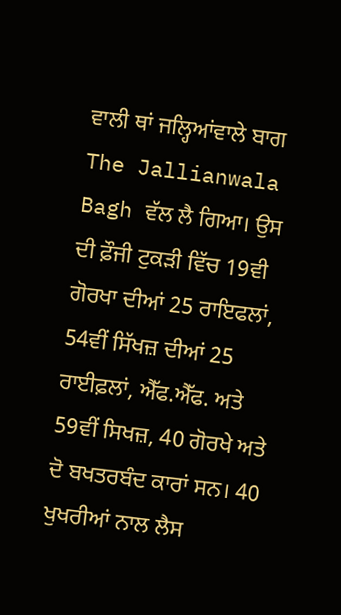ਵਾਲੀ ਥਾਂ ਜਲ੍ਹਿਆਂਵਾਲੇ ਬਾਗ The Jallianwala Bagh ਵੱਲ ਲੈ ਗਿਆ। ਉਸ ਦੀ ਫ਼ੌਜੀ ਟੁਕੜੀ ਵਿੱਚ 19ਵੀ ਗੋਰਖਾ ਦੀਆਂ 25 ਰਾਇਫਲਾਂ, 54ਵੀਂ ਸਿੱਖਜ਼ ਦੀਆਂ 25 ਰਾਈਫ਼ਲਾਂ, ਐੱਫ.ਐੱਫ. ਅਤੇ 59ਵੀਂ ਸਿਖਜ਼, 40 ਗੋਰਖੇ ਅਤੇ ਦੋ ਬਖਤਰਬੰਦ ਕਾਰਾਂ ਸਨ। 40 ਖੁਖਰੀਆਂ ਨਾਲ ਲੈਸ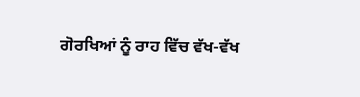ਗੋਰਖਿਆਂ ਨੂੰ ਰਾਹ ਵਿੱਚ ਵੱਖ-ਵੱਖ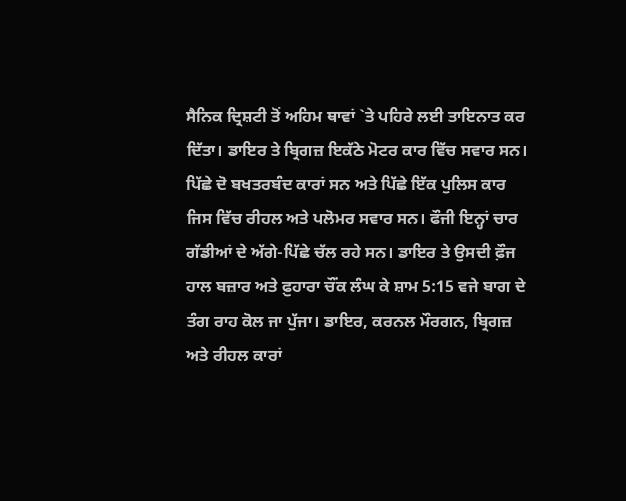ਸੈਨਿਕ ਦ੍ਰਿਸ਼ਟੀ ਤੋਂ ਅਹਿਮ ਥਾਵਾਂ `ਤੇ ਪਹਿਰੇ ਲਈ ਤਾਇਨਾਤ ਕਰ ਦਿੱਤਾ। ਡਾਇਰ ਤੇ ਬ੍ਰਿਗਜ਼ ਇਕੱਠੇ ਮੋਟਰ ਕਾਰ ਵਿੱਚ ਸਵਾਰ ਸਨ। ਪਿੱਛੇ ਦੋ ਬਖਤਰਬੰਦ ਕਾਰਾਂ ਸਨ ਅਤੇ ਪਿੱਛੇ ਇੱਕ ਪੁਲਿਸ ਕਾਰ ਜਿਸ ਵਿੱਚ ਰੀਹਲ ਅਤੇ ਪਲੋਮਰ ਸਵਾਰ ਸਨ। ਫੌਜੀ ਇਨ੍ਹਾਂ ਚਾਰ ਗੱਡੀਆਂ ਦੇ ਅੱਗੇ-ਪਿੱਛੇ ਚੱਲ ਰਹੇ ਸਨ। ਡਾਇਰ ਤੇ ਉਸਦੀ ਫ਼ੌਜ ਹਾਲ ਬਜ਼ਾਰ ਅਤੇ ਫ਼ੁਹਾਰਾ ਚੌਂਕ ਲੰਘ ਕੇ ਸ਼ਾਮ 5:15 ਵਜੇ ਬਾਗ ਦੇ ਤੰਗ ਰਾਹ ਕੋਲ ਜਾ ਪੁੱਜਾ। ਡਾਇਰ, ਕਰਨਲ ਮੌਰਗਨ, ਬ੍ਰਿਗਜ਼ ਅਤੇ ਰੀਹਲ ਕਾਰਾਂ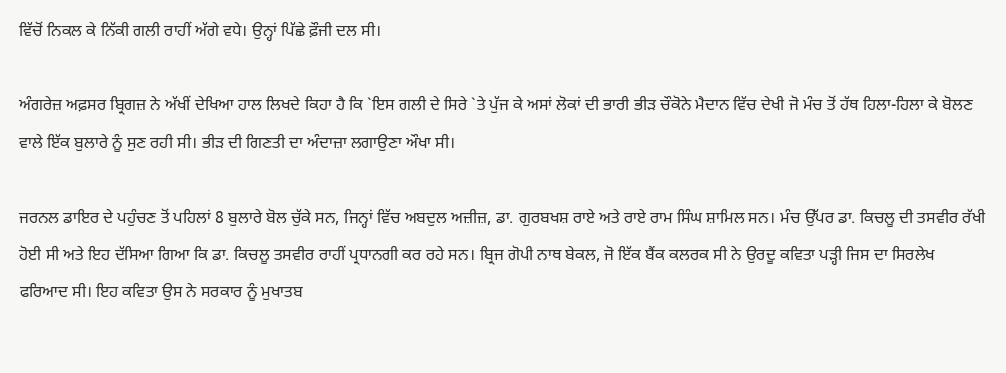ਵਿੱਚੋਂ ਨਿਕਲ ਕੇ ਨਿੱਕੀ ਗਲੀ ਰਾਹੀਂ ਅੱਗੇ ਵਧੇ। ਉਨ੍ਹਾਂ ਪਿੱਛੇ ਫ਼ੌਜੀ ਦਲ ਸੀ।

ਅੰਗਰੇਜ਼ ਅਫ਼ਸਰ ਬ੍ਰਿਗਜ਼ ਨੇ ਅੱਖੀਂ ਦੇਖਿਆ ਹਾਲ ਲਿਖਦੇ ਕਿਹਾ ਹੈ ਕਿ `ਇਸ ਗਲੀ ਦੇ ਸਿਰੇ `ਤੇ ਪੁੱਜ ਕੇ ਅਸਾਂ ਲੋਕਾਂ ਦੀ ਭਾਰੀ ਭੀੜ ਚੌਕੋਨੇ ਮੈਦਾਨ ਵਿੱਚ ਦੇਖੀ ਜੋ ਮੰਚ ਤੋਂ ਹੱਥ ਹਿਲਾ-ਹਿਲਾ ਕੇ ਬੋਲਣ ਵਾਲੇ ਇੱਕ ਬੁਲਾਰੇ ਨੂੰ ਸੁਣ ਰਹੀ ਸੀ। ਭੀੜ ਦੀ ਗਿਣਤੀ ਦਾ ਅੰਦਾਜ਼ਾ ਲਗਾਉਣਾ ਔਖਾ ਸੀ।

ਜਰਨਲ ਡਾਇਰ ਦੇ ਪਹੁੰਚਣ ਤੋਂ ਪਹਿਲਾਂ 8 ਬੁਲਾਰੇ ਬੋਲ ਚੁੱਕੇ ਸਨ, ਜਿਨ੍ਹਾਂ ਵਿੱਚ ਅਬਦੁਲ ਅਜ਼ੀਜ਼, ਡਾ. ਗੁਰਬਖਸ਼ ਰਾਏ ਅਤੇ ਰਾਏ ਰਾਮ ਸਿੰਘ ਸ਼ਾਮਿਲ ਸਨ। ਮੰਚ ਉੱਪਰ ਡਾ. ਕਿਚਲੂ ਦੀ ਤਸਵੀਰ ਰੱਖੀ ਹੋਈ ਸੀ ਅਤੇ ਇਹ ਦੱਸਿਆ ਗਿਆ ਕਿ ਡਾ. ਕਿਚਲੂ ਤਸਵੀਰ ਰਾਹੀਂ ਪ੍ਰਧਾਨਗੀ ਕਰ ਰਹੇ ਸਨ। ਬ੍ਰਿਜ ਗੋਪੀ ਨਾਥ ਬੇਕਲ, ਜੋ ਇੱਕ ਬੈਂਕ ਕਲਰਕ ਸੀ ਨੇ ਉਰਦੂ ਕਵਿਤਾ ਪੜ੍ਹੀ ਜਿਸ ਦਾ ਸਿਰਲੇਖ ਫਰਿਆਦ ਸੀ। ਇਹ ਕਵਿਤਾ ਉਸ ਨੇ ਸਰਕਾਰ ਨੂੰ ਮੁਖਾਤਬ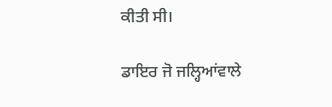ਕੀਤੀ ਸੀ।

ਡਾਇਰ ਜੋ ਜਲ੍ਹਿਆਂਵਾਲੇ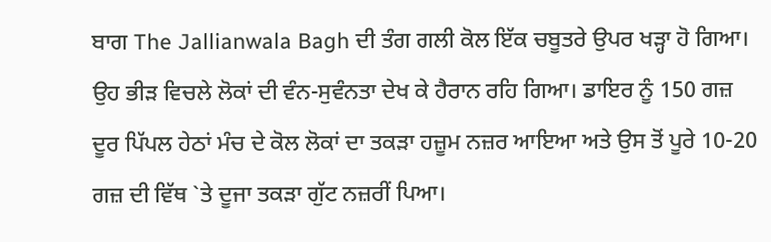ਬਾਗ The Jallianwala Bagh ਦੀ ਤੰਗ ਗਲੀ ਕੋਲ ਇੱਕ ਚਬੂਤਰੇ ਉਪਰ ਖੜ੍ਹਾ ਹੋ ਗਿਆ। ਉਹ ਭੀੜ ਵਿਚਲੇ ਲੋਕਾਂ ਦੀ ਵੰਨ-ਸੁਵੰਨਤਾ ਦੇਖ ਕੇ ਹੈਰਾਨ ਰਹਿ ਗਿਆ। ਡਾਇਰ ਨੂੰ 150 ਗਜ਼ ਦੂਰ ਪਿੱਪਲ ਹੇਠਾਂ ਮੰਚ ਦੇ ਕੋਲ ਲੋਕਾਂ ਦਾ ਤਕੜਾ ਹਜ਼ੂਮ ਨਜ਼ਰ ਆਇਆ ਅਤੇ ਉਸ ਤੋਂ ਪੂਰੇ 10-20 ਗਜ਼ ਦੀ ਵਿੱਥ `ਤੇ ਦੂਜਾ ਤਕੜਾ ਗੁੱਟ ਨਜ਼ਰੀਂ ਪਿਆ।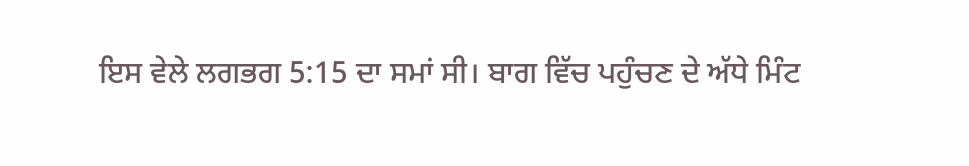ਇਸ ਵੇਲੇ ਲਗਭਗ 5:15 ਦਾ ਸਮਾਂ ਸੀ। ਬਾਗ ਵਿੱਚ ਪਹੁੰਚਣ ਦੇ ਅੱਧੇ ਮਿੰਟ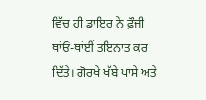ਵਿੱਚ ਹੀ ਡਾਇਰ ਨੇ ਫ਼ੌਜੀ ਥਾਂਓਂ-ਥਾਂਈਂ ਤਇਨਾਤ ਕਰ ਦਿੱਤੇ। ਗੋਰਖੇ ਖੱਬੇ ਪਾਸੇ ਅਤੇ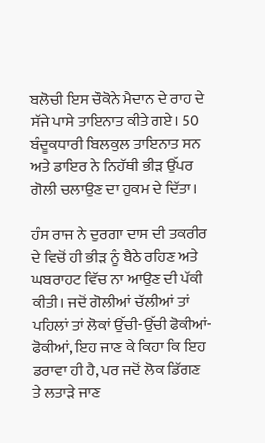ਬਲੋਚੀ ਇਸ ਚੌਕੋਨੇ ਮੈਦਾਨ ਦੇ ਰਾਹ ਦੇ ਸੱਜੇ ਪਾਸੇ ਤਾਇਨਾਤ ਕੀਤੇ ਗਏ। 50 ਬੰਦੂਕਧਾਰੀ ਬਿਲਕੁਲ ਤਾਇਨਾਤ ਸਨ ਅਤੇ ਡਾਇਰ ਨੇ ਨਿਹੱਥੀ ਭੀੜ ਉੱਪਰ ਗੋਲੀ ਚਲਾਉਣ ਦਾ ਹੁਕਮ ਦੇ ਦਿੱਤਾ।

ਹੰਸ ਰਾਜ ਨੇ ਦੁਰਗਾ ਦਾਸ ਦੀ ਤਕਰੀਰ ਦੇ ਵਿਚੋਂ ਹੀ ਭੀੜ ਨੂੰ ਬੈਠੇ ਰਹਿਣ ਅਤੇ ਘਬਰਾਹਟ ਵਿੱਚ ਨਾ ਆਉਣ ਦੀ ਪੱਕੀ ਕੀਤੀ। ਜਦੋਂ ਗੋਲੀਆਂ ਚੱਲੀਆਂ ਤਾਂ ਪਹਿਲਾਂ ਤਾਂ ਲੋਕਾਂ ਉੱਚੀ-ਉੱਚੀ ਫੋਕੀਆਂ-ਫੋਕੀਆਂ, ਇਹ ਜਾਣ ਕੇ ਕਿਹਾ ਕਿ ਇਹ ਡਰਾਵਾ ਹੀ ਹੈ, ਪਰ ਜਦੋਂ ਲੋਕ ਡਿੱਗਣ ਤੇ ਲਤਾੜੇ ਜਾਣ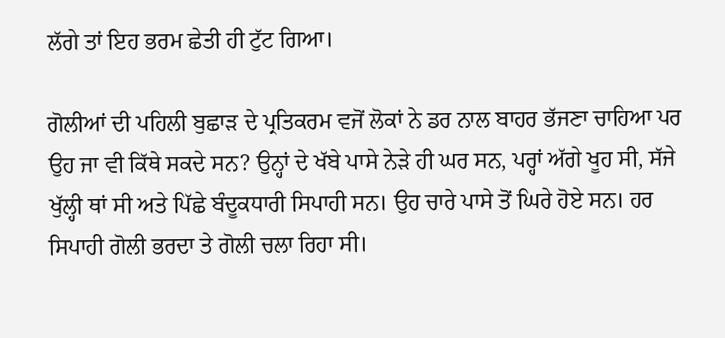ਲੱਗੇ ਤਾਂ ਇਹ ਭਰਮ ਛੇਤੀ ਹੀ ਟੁੱਟ ਗਿਆ।

ਗੋਲੀਆਂ ਦੀ ਪਹਿਲੀ ਬੁਛਾੜ ਦੇ ਪ੍ਰਤਿਕਰਮ ਵਜੋਂ ਲੋਕਾਂ ਨੇ ਡਰ ਨਾਲ ਬਾਹਰ ਭੱਜਣਾ ਚਾਹਿਆ ਪਰ ਉਹ ਜਾ ਵੀ ਕਿੱਥੇ ਸਕਦੇ ਸਨ? ਉਨ੍ਹਾਂ ਦੇ ਖੱਬੇ ਪਾਸੇ ਨੇੜੇ ਹੀ ਘਰ ਸਨ, ਪਰ੍ਹਾਂ ਅੱਗੇ ਖੂਹ ਸੀ, ਸੱਜੇ ਖੁੱਲ੍ਹੀ ਥਾਂ ਸੀ ਅਤੇ ਪਿੱਛੇ ਬੰਦੂਕਧਾਰੀ ਸਿਪਾਹੀ ਸਨ। ਉਹ ਚਾਰੇ ਪਾਸੇ ਤੋਂ ਘਿਰੇ ਹੋਏ ਸਨ। ਹਰ ਸਿਪਾਹੀ ਗੋਲੀ ਭਰਦਾ ਤੇ ਗੋਲੀ ਚਲਾ ਰਿਹਾ ਸੀ।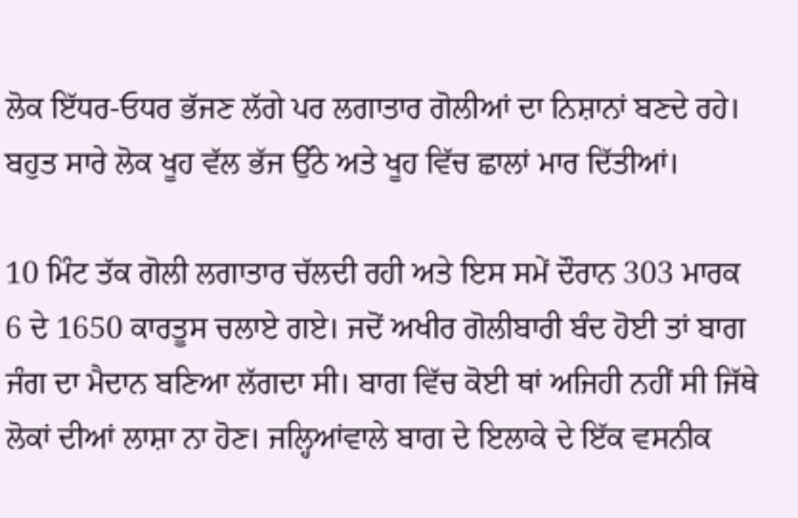ਲੋਕ ਇੱਧਰ-ਓਧਰ ਭੱਜਣ ਲੱਗੇ ਪਰ ਲਗਾਤਾਰ ਗੋਲੀਆਂ ਦਾ ਨਿਸ਼ਾਨਾਂ ਬਣਦੇ ਰਹੇ। ਬਹੁਤ ਸਾਰੇ ਲੋਕ ਖੂਹ ਵੱਲ ਭੱਜ ਉੱਠੇ ਅਤੇ ਖੂਹ ਵਿੱਚ ਛਾਲਾਂ ਮਾਰ ਦਿੱਤੀਆਂ।

10 ਮਿੰਟ ਤੱਕ ਗੋਲੀ ਲਗਾਤਾਰ ਚੱਲਦੀ ਰਹੀ ਅਤੇ ਇਸ ਸਮੇਂ ਦੌਰਾਨ 303 ਮਾਰਕ 6 ਦੇ 1650 ਕਾਰਤੂਸ ਚਲਾਏ ਗਏ। ਜਦੋਂ ਅਖੀਰ ਗੋਲੀਬਾਰੀ ਬੰਦ ਹੋਈ ਤਾਂ ਬਾਗ ਜੰਗ ਦਾ ਮੈਦਾਨ ਬਣਿਆ ਲੱਗਦਾ ਸੀ। ਬਾਗ ਵਿੱਚ ਕੋਈ ਥਾਂ ਅਜਿਹੀ ਨਹੀਂ ਸੀ ਜਿੱਥੇ ਲੋਕਾਂ ਦੀਆਂ ਲਾਸ਼ਾ ਨਾ ਹੋਣ। ਜਲ੍ਹਿਆਂਵਾਲੇ ਬਾਗ ਦੇ ਇਲਾਕੇ ਦੇ ਇੱਕ ਵਸਨੀਕ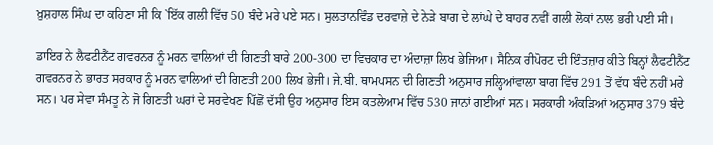ਖ਼ੁਸ਼ਹਾਲ ਸਿੰਘ ਦਾ ਕਹਿਣਾ ਸੀ ਕਿ `ਇੱਕ ਗਲੀ ਵਿੱਚ 50 ਬੰਦੇ ਮਰੇ ਪਏ ਸਨ। ਸੁਲਤਾਨਵਿੰਡ ਦਰਵਾਜ਼ੇ ਦੇ ਨੇੜੇ ਬਾਗ ਦੇ ਲਾਂਘੇ ਦੇ ਬਾਹਰ ਨਵੀਂ ਗਲੀ ਲੋਕਾਂ ਨਾਲ ਭਰੀ ਪਈ ਸੀ।

ਡਾਇਰ ਨੇ ਲੈਫਟੀਨੈਂਟ ਗਵਰਨਰ ਨੂੰ ਮਰਨ ਵਾਲਿਆਂ ਦੀ ਗਿਣਤੀ ਬਾਰੇ 200-300 ਦਾ ਵਿਚਕਾਰ ਦਾ ਅੰਦਾਜ਼ਾ ਲਿਖ ਭੇਜਿਆ। ਸੈਨਿਕ ਰੀਪੋਰਟ ਦੀ ਇੰਤਜ਼ਾਰ ਕੀਤੇ ਬਿਨ੍ਹਾਂ ਲੈਫਟੀਨੈਂਟ ਗਵਰਨਰ ਨੇ ਭਾਰਤ ਸਰਕਾਰ ਨੂੰ ਮਰਨ ਵਾਲਿਆਂ ਦੀ ਗਿਣਤੀ 200 ਲਿਖ ਭੇਜੀ। ਜੇ.ਬੀ. ਥਾਮਪਸਨ ਦੀ ਗਿਣਤੀ ਅਨੁਸਾਰ ਜਲ੍ਹਿਆਂਵਾਲਾ ਬਾਗ ਵਿੱਚ 291 ਤੋਂ ਵੱਧ ਬੰਦੇ ਨਹੀਂ ਮਰੇ ਸਨ। ਪਰ ਸੇਵਾ ਸੰਮਤੂ ਨੇ ਜੋ ਗਿਣਤੀ ਘਰਾਂ ਦੇ ਸਰਵੇਖਣ ਪਿੱਛੋਂ ਦੱਸੀ ਉਹ ਅਨੁਸਾਰ ਇਸ ਕਤਲੇਆਮ ਵਿੱਚ 530 ਜਾਨਾਂ ਗਈਆਂ ਸਨ। ਸਰਕਾਰੀ ਅੰਕੜਿਆਂ ਅਨੁਸਾਰ 379 ਬੰਦੇ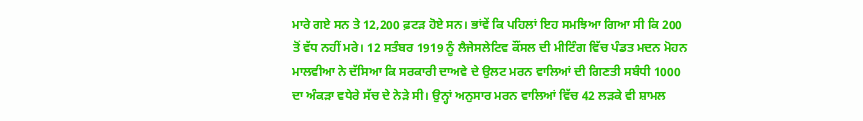ਮਾਰੇ ਗਏ ਸਨ ਤੇ 12,200 ਫ਼ਟੜ ਹੋਏ ਸਨ। ਭਾਂਵੇਂ ਕਿ ਪਹਿਲਾਂ ਇਹ ਸਮਝਿਆ ਗਿਆ ਸੀ ਕਿ 200 ਤੋਂ ਵੱਧ ਨਹੀਂ ਮਰੇ। 12 ਸਤੰਬਰ 1919 ਨੂੰ ਲੈਜੇਸਲੇਟਿਵ ਕੌਂਸਲ ਦੀ ਮੀਟਿੰਗ ਵਿੱਚ ਪੰਡਤ ਮਦਨ ਮੋਹਨ ਮਾਲਵੀਆ ਨੇ ਦੱਸਿਆ ਕਿ ਸਰਕਾਰੀ ਦਾਅਵੇ ਦੇ ਉਲਟ ਮਰਨ ਵਾਲਿਆਂ ਦੀ ਗਿਣਤੀ ਸਬੰਧੀ 1000 ਦਾ ਅੰਕੜਾ ਵਧੇਰੇ ਸੱਚ ਦੇ ਨੇੜੇ ਸੀ। ਉਨ੍ਹਾਂ ਅਨੁਸਾਰ ਮਰਨ ਵਾਲਿਆਂ ਵਿੱਚ 42 ਲੜਕੇ ਵੀ ਸ਼ਾਮਲ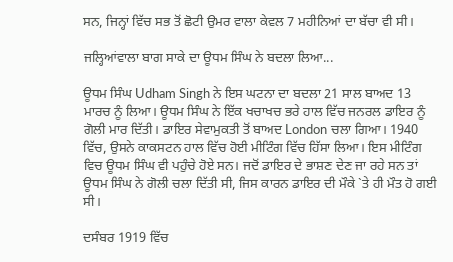ਸਨ, ਜਿਨ੍ਹਾਂ ਵਿੱਚ ਸਭ ਤੋਂ ਛੋਟੀ ਉਮਰ ਵਾਲਾ ਕੇਵਲ 7 ਮਹੀਨਿਆਂ ਦਾ ਬੱਚਾ ਵੀ ਸੀ।

ਜਲ੍ਹਿਆਂਵਾਲਾ ਬਾਗ ਸਾਕੇ ਦਾ ਊਧਮ ਸਿੰਘ ਨੇ ਬਦਲਾ ਲਿਆ...

ਊਧਮ ਸਿੰਘ Udham Singh ਨੇ ਇਸ ਘਟਨਾ ਦਾ ਬਦਲਾ 21 ਸਾਲ ਬਾਅਦ 13 ਮਾਰਚ ਨੂੰ ਲਿਆ। ਊਧਮ ਸਿੰਘ ਨੇ ਇੱਕ ਖਚਾਖਚ ਭਰੇ ਹਾਲ ਵਿੱਚ ਜਨਰਲ ਡਾਇਰ ਨੂੰ ਗੋਲੀ ਮਾਰ ਦਿੱਤੀ। ਡਾਇਰ ਸੇਵਾਮੁਕਤੀ ਤੋਂ ਬਾਅਦ London ਚਲਾ ਗਿਆ। 1940 ਵਿੱਚ, ਉਸਨੇ ਕਾਕਸਟਨ ਹਾਲ ਵਿੱਚ ਹੋਈ ਮੀਟਿੰਗ ਵਿੱਚ ਹਿੱਸਾ ਲਿਆ। ਇਸ ਮੀਟਿੰਗ ਵਿਚ ਊਧਮ ਸਿੰਘ ਵੀ ਪਹੁੰਚੇ ਹੋਏ ਸਨ। ਜਦੋਂ ਡਾਇਰ ਦੇ ਭਾਸ਼ਣ ਦੇਣ ਜਾ ਰਹੇ ਸਨ ਤਾਂ ਊਧਮ ਸਿੰਘ ਨੇ ਗੋਲੀ ਚਲਾ ਦਿੱਤੀ ਸੀ, ਜਿਸ ਕਾਰਨ ਡਾਇਰ ਦੀ ਮੌਕੇ `ਤੇ ਹੀ ਮੌਤ ਹੋ ਗਈ ਸੀ।

ਦਸੰਬਰ 1919 ਵਿੱਚ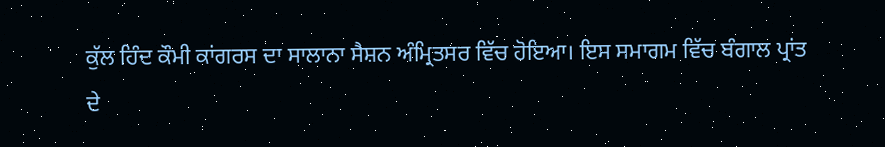ਕੁੱਲ ਹਿੰਦ ਕੌਮੀ ਕਾਂਗਰਸ ਦਾ ਸਾਲਾਨਾ ਸੈਸ਼ਨ ਅੰਮ੍ਰਿਤਸਰ ਵਿੱਚ ਹੋਇਆ। ਇਸ ਸਮਾਗਮ ਵਿੱਚ ਬੰਗਾਲ ਪ੍ਰਾਂਤ ਦੇ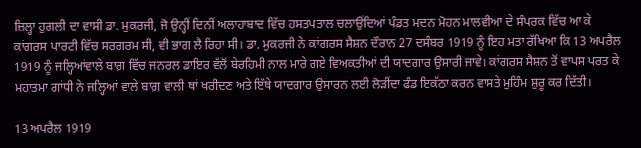ਜ਼ਿਲ੍ਹਾ ਹੁਗਲੀ ਦਾ ਵਾਸੀ ਡਾ. ਮੁਕਰਜੀ, ਜੋ ਉਨ੍ਹੀਂ ਦਿਨੀਂ ਅਲਾਹਾਬਾਦ ਵਿੱਚ ਹਸਤਪਤਾਲ ਚਲਾਉਂਦਿਆਂ ਪੰਡਤ ਮਦਨ ਮੋਹਨ ਮਾਲਵੀਆ ਦੇ ਸੰਪਰਕ ਵਿੱਚ ਆ ਕੇ ਕਾਂਗਰਸ ਪਾਰਟੀ ਵਿੱਚ ਸਰਗਰਮ ਸੀ, ਵੀ ਭਾਗ ਲੈ ਰਿਹਾ ਸੀ। ਡਾ. ਮੁਕਰਜੀ ਨੇ ਕਾਂਗਰਸ ਸੈਸ਼ਨ ਦੌਰਾਨ 27 ਦਸੰਬਰ 1919 ਨੂੰ ਇਹ ਮਤਾ ਰੱਖਿਆ ਕਿ 13 ਅਪਰੈਲ 1919 ਨੂੰ ਜਲ੍ਹਿਆਂਵਾਲੇ ਬਾਗ਼ ਵਿੱਚ ਜਨਰਲ ਡਾਇਰ ਵੱਲੋਂ ਬੇਰਹਿਮੀ ਨਾਲ ਮਾਰੇ ਗਏ ਵਿਅਕਤੀਆਂ ਦੀ ਯਾਦਗਾਰ ਉਸਾਰੀ ਜਾਵੇ। ਕਾਂਗਰਸ ਸੈਸ਼ਨ ਤੋਂ ਵਾਪਸ ਪਰਤ ਕੇ ਮਹਾਤਮਾ ਗਾਂਧੀ ਨੇ ਜਲ੍ਹਿਆਂ ਵਾਲੇ ਬਾਗ਼ ਵਾਲੀ ਥਾਂ ਖਰੀਦਣ ਅਤੇ ਇੱਥੇ ਯਾਦਗਾਰ ਉਸਾਰਨ ਲਈ ਲੋੜੀਂਦਾ ਫੰਡ ਇਕੱਠਾ ਕਰਨ ਵਾਸਤੇ ਮੁਹਿੰਮ ਸ਼ੁਰੂ ਕਰ ਦਿੱਤੀ।

13 ਅਪਰੈਲ 1919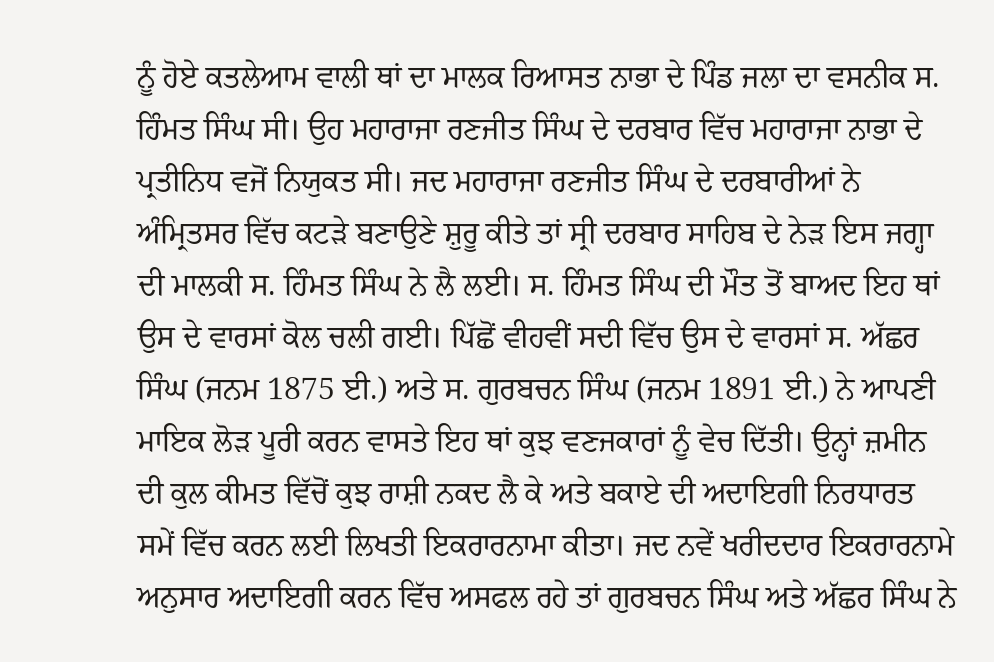ਨੂੰ ਹੋਏ ਕਤਲੇਆਮ ਵਾਲੀ ਥਾਂ ਦਾ ਮਾਲਕ ਰਿਆਸਤ ਨਾਭਾ ਦੇ ਪਿੰਡ ਜਲਾ ਦਾ ਵਸਨੀਕ ਸ. ਹਿੰਮਤ ਸਿੰਘ ਸੀ। ਉਹ ਮਹਾਰਾਜਾ ਰਣਜੀਤ ਸਿੰਘ ਦੇ ਦਰਬਾਰ ਵਿੱਚ ਮਹਾਰਾਜਾ ਨਾਭਾ ਦੇ ਪ੍ਰਤੀਨਿਧ ਵਜੋਂ ਨਿਯੁਕਤ ਸੀ। ਜਦ ਮਹਾਰਾਜਾ ਰਣਜੀਤ ਸਿੰਘ ਦੇ ਦਰਬਾਰੀਆਂ ਨੇ ਅੰਮ੍ਰਿਤਸਰ ਵਿੱਚ ਕਟੜੇ ਬਣਾਉਣੇ ਸ਼ੁਰੂ ਕੀਤੇ ਤਾਂ ਸ੍ਰੀ ਦਰਬਾਰ ਸਾਹਿਬ ਦੇ ਨੇੜ ਇਸ ਜਗ੍ਹਾ ਦੀ ਮਾਲਕੀ ਸ. ਹਿੰਮਤ ਸਿੰਘ ਨੇ ਲੈ ਲਈ। ਸ. ਹਿੰਮਤ ਸਿੰਘ ਦੀ ਮੌਤ ਤੋਂ ਬਾਅਦ ਇਹ ਥਾਂ ਉਸ ਦੇ ਵਾਰਸਾਂ ਕੋਲ ਚਲੀ ਗਈ। ਪਿੱਛੋਂ ਵੀਹਵੀਂ ਸਦੀ ਵਿੱਚ ਉਸ ਦੇ ਵਾਰਸਾਂ ਸ. ਅੱਛਰ ਸਿੰਘ (ਜਨਮ 1875 ਈ.) ਅਤੇ ਸ. ਗੁਰਬਚਨ ਸਿੰਘ (ਜਨਮ 1891 ਈ.) ਨੇ ਆਪਣੀ ਮਾਇਕ ਲੋੜ ਪੂਰੀ ਕਰਨ ਵਾਸਤੇ ਇਹ ਥਾਂ ਕੁਝ ਵਣਜਕਾਰਾਂ ਨੂੰ ਵੇਚ ਦਿੱਤੀ। ਉਨ੍ਹਾਂ ਜ਼ਮੀਨ ਦੀ ਕੁਲ ਕੀਮਤ ਵਿੱਚੋਂ ਕੁਝ ਰਾਸ਼ੀ ਨਕਦ ਲੈ ਕੇ ਅਤੇ ਬਕਾਏ ਦੀ ਅਦਾਇਗੀ ਨਿਰਧਾਰਤ ਸਮੇਂ ਵਿੱਚ ਕਰਨ ਲਈ ਲਿਖਤੀ ਇਕਰਾਰਨਾਮਾ ਕੀਤਾ। ਜਦ ਨਵੇਂ ਖਰੀਦਦਾਰ ਇਕਰਾਰਨਾਮੇ ਅਨੁਸਾਰ ਅਦਾਇਗੀ ਕਰਨ ਵਿੱਚ ਅਸਫਲ ਰਹੇ ਤਾਂ ਗੁਰਬਚਨ ਸਿੰਘ ਅਤੇ ਅੱਛਰ ਸਿੰਘ ਨੇ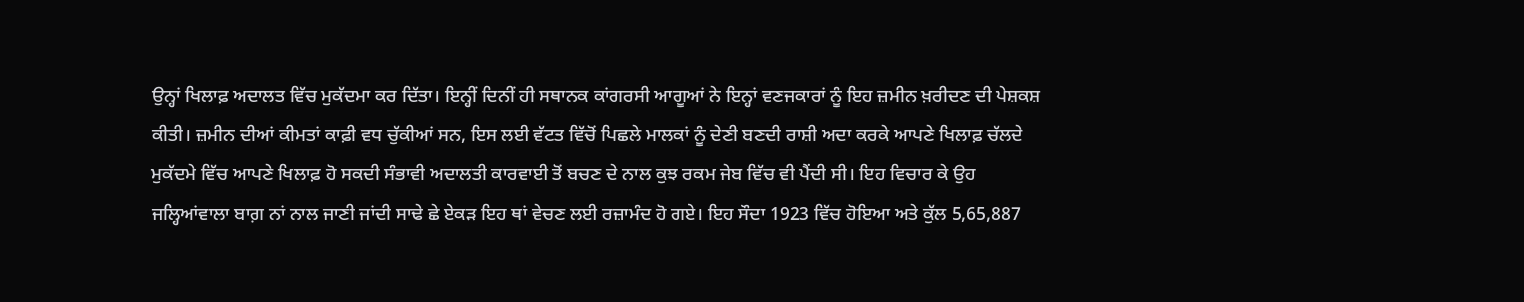ਉਨ੍ਹਾਂ ਖਿਲਾਫ਼ ਅਦਾਲਤ ਵਿੱਚ ਮੁਕੱਦਮਾ ਕਰ ਦਿੱਤਾ। ਇਨ੍ਹੀਂ ਦਿਨੀਂ ਹੀ ਸਥਾਨਕ ਕਾਂਗਰਸੀ ਆਗੂਆਂ ਨੇ ਇਨ੍ਹਾਂ ਵਣਜਕਾਰਾਂ ਨੂੰ ਇਹ ਜ਼ਮੀਨ ਖ਼ਰੀਦਣ ਦੀ ਪੇਸ਼ਕਸ਼ ਕੀਤੀ। ਜ਼ਮੀਨ ਦੀਆਂ ਕੀਮਤਾਂ ਕਾਫ਼ੀ ਵਧ ਚੁੱਕੀਆਂ ਸਨ, ਇਸ ਲਈ ਵੱਟਤ ਵਿੱਚੋਂ ਪਿਛਲੇ ਮਾਲਕਾਂ ਨੂੰ ਦੇਣੀ ਬਣਦੀ ਰਾਸ਼ੀ ਅਦਾ ਕਰਕੇ ਆਪਣੇ ਖਿਲਾਫ਼ ਚੱਲਦੇ ਮੁਕੱਦਮੇ ਵਿੱਚ ਆਪਣੇ ਖਿਲਾਫ਼ ਹੋ ਸਕਦੀ ਸੰਭਾਵੀ ਅਦਾਲਤੀ ਕਾਰਵਾਈ ਤੋਂ ਬਚਣ ਦੇ ਨਾਲ ਕੁਝ ਰਕਮ ਜੇਬ ਵਿੱਚ ਵੀ ਪੈਂਦੀ ਸੀ। ਇਹ ਵਿਚਾਰ ਕੇ ਉਹ ਜਲ੍ਹਿਆਂਵਾਲਾ ਬਾਗ਼ ਨਾਂ ਨਾਲ ਜਾਣੀ ਜਾਂਦੀ ਸਾਢੇ ਛੇ ਏਕੜ ਇਹ ਥਾਂ ਵੇਚਣ ਲਈ ਰਜ਼ਾਮੰਦ ਹੋ ਗਏ। ਇਹ ਸੌਦਾ 1923 ਵਿੱਚ ਹੋਇਆ ਅਤੇ ਕੁੱਲ 5,65,887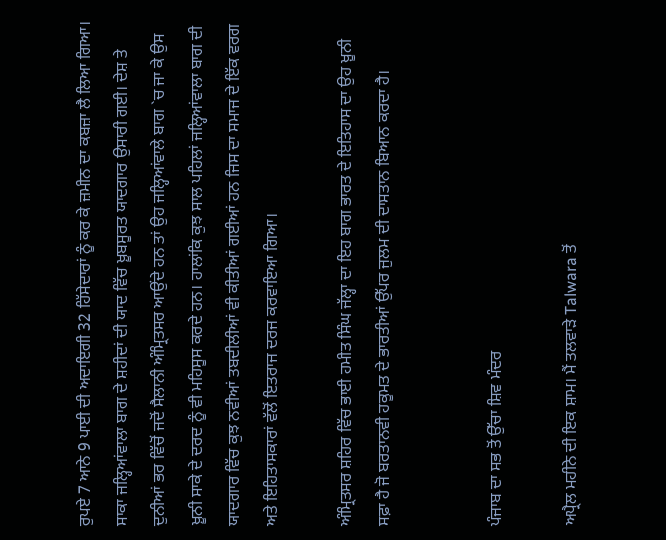ਰੁਪਏ 7 ਆਨੇ 9 ਪਾਈ ਦੀ ਅਦਾਇਗੀ 32 ਹਿੱਸੇਦਾਰਾਂ ਨੂੰ ਕਰ ਕੇ ਜ਼ਮੀਨ ਦਾ ਕਬਜ਼ਾ ਲੈ ਲਿਆ ਗਿਆ। ਸਾਕਾ ਜਲ੍ਹਿਆਂਵਾਲਾ ਬਾਗ ਦੇ ਸ਼ਹੀਦਾਂ ਦੀ ਯਾਦ ਵਿੱਚ ਖ਼ੂਬਸੂਰਤ ਯਾਦਗਾਰ ਉਸਾਰੀ ਗਈ। ਦੇਸ਼ ਤੇ ਦੁਨੀਆਂ ਭਰ ਵਿੱਚੋਂ ਜਦੋਂ ਸੈਲਾਨੀ ਅੰਮ੍ਰਿਤਸਰ ਆਉਂਦੇ ਹਨ ਤਾਂ ਉਹ ਜਲ੍ਹਿਆਂਵਾਲੇ ਬਾਗ `ਚ ਜਾ ਕੇ ਉਸ ਖ਼ੂਨੀ ਸਾਕੇ ਦੇ ਦਰਦ ਨੂੰ ਵੀ ਮਹਿਸੂਸ ਕਰਦੇ ਹਨ। ਹਾਲਾਂਕਿ ਕੁਝ ਸਾਲ ਪਹਿਲਾਂ ਜਲ੍ਹਿਆਂਵਾਲਾ ਬਾਗ ਦੀ ਯਾਦਗਾਰ ਵਿੱਚ ਕੁਝ ਨਵੀਆਂ ਤਬਦੀਲੀਆਂ ਵੀ ਕੀਤੀਆਂ ਗਈਆਂ ਹਨ ਜਿਸ ਦਾ ਸਮਾਜ ਦੇ ਇੱਕ ਵਰਗ ਅਤੇ ਇਹਿਤਾਸਕਾਰਾਂ ਵੱਲੋਂ ਇਤਰਾਜ ਦਰਜ ਕਰਵਾਇਆ ਗਿਆ।

ਅੰਮ੍ਰਿਤਸਰ ਸ਼ਹਿਰ ਵਿੱਚ ਭਾਈ ਹਮੀਤ ਸਿੰਘ ਜੱਲ੍ਹਾ ਦਾ ਇਹ ਬਾਗ ਭਾਰਤ ਦੇ ਇਤਿਹਾਸ ਦਾ ਉਹ ਖ਼ੂਨੀ ਸਫ਼ਾ ਹੈ ਜੋ ਬਰਤਾਨਵੀ ਹਕੂਮਤ ਦੇ ਭਾਰਤੀਆਂ ਉੱਪਰ ਜੁਲਮ ਦੀ ਦਾਸਤਾਨ ਬਿਆਨ ਕਰਦਾ ਹੈ।


ਪੰਜਾਬ ਦਾ ਸਭ ਤੋਂ ਉੱਚਾ ਸ਼ਿਵ ਮੰਦਰ

ਅਪ੍ਰੈਲ ਮਹੀਨੇ ਦੀ ਇਕ ਸ਼ਾਮ। ਮੈਂ ਤਲਵਾੜੇ Talwara ਤੋਂ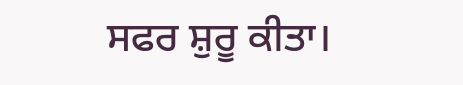ਸਫਰ ਸ਼ੁਰੂ ਕੀਤਾ।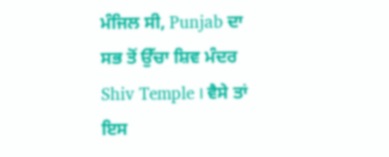ਮੰਜਿਲ ਸੀ, Punjab ਦਾ ਸਭ ਤੋਂ ਉੱਚਾ ਸ਼ਿਵ ਮੰਦਰ Shiv Temple । ਵੈਸੇ ਤਾਂ ਇਸ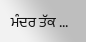ਮੰਦਰ ਤੱਕ ...